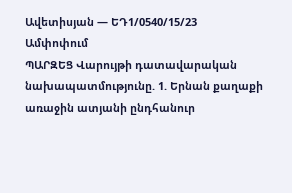Ավետիսյան — ԵԴ1/0540/15/23
Ամփոփում
ՊԱՐԶԵՑ Վարույթի դատավարական նախապատմությունը. 1. Երնան քաղաքի առաջին ատյանի ընդհանուր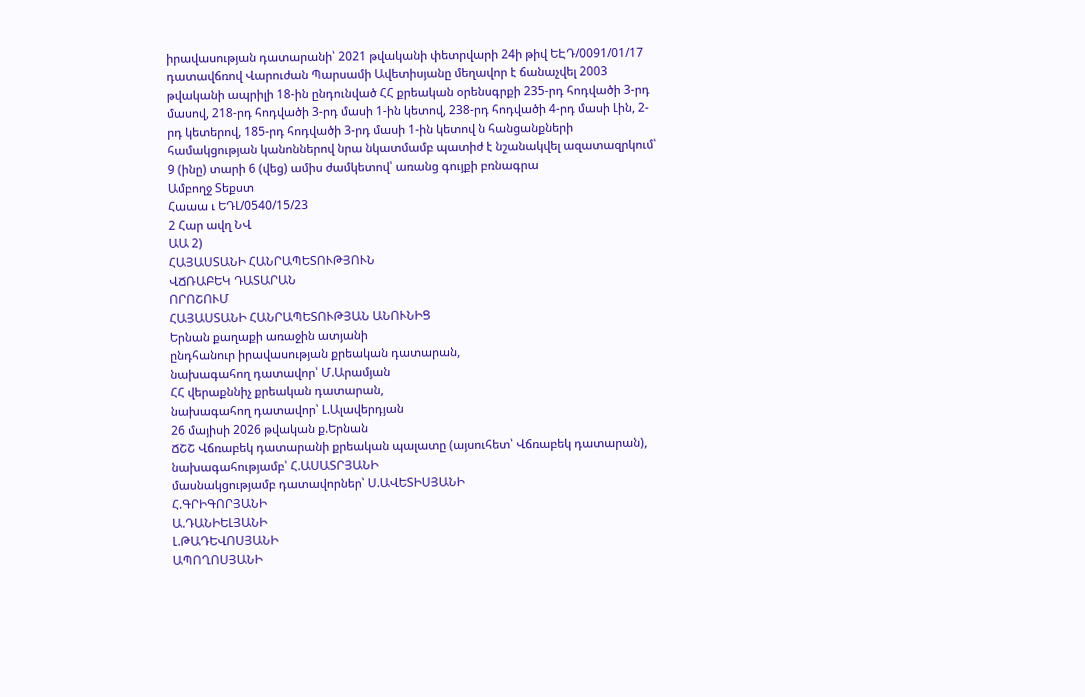իրավասության դատարանի՝ 2021 թվականի փետրվարի 24ի թիվ ԵԷԴ/0091/01/17 դատավճռով Վարուժան Պարսամի Ավետիսյանը մեղավոր է ճանաչվել 2003 թվականի ապրիլի 18-ին ընդունված ՀՀ քրեական օրենսգրքի 235-րդ հոդվածի 3-րդ մասով, 218-րդ հոդվածի 3-րդ մասի 1-ին կետով, 238-րդ հոդվածի 4-րդ մասի Լին, 2-րդ կետերով, 185-րդ հոդվածի 3-րդ մասի 1-ին կետով ն հանցանքների համակցության կանոններով նրա նկատմամբ պատիժ է նշանակվել ազատազրկում՝ 9 (ինը) տարի 6 (վեց) ամիս ժամկետով՝ առանց գույքի բռնագրա
Ամբողջ Տեքստ
Հաաա ւ ԵԴԼ/0540/15/23
2 Հար ավղ ՆՎ
ԱԱ 2)
ՀԱՅԱՍՏԱՆԻ ՀԱՆՐԱՊԵՏՈՒԹՅՈՒՆ
ՎՃՌԱԲԵԿ ԴԱՏԱՐԱՆ
ՈՐՈՇՈՒՄ
ՀԱՅԱՍՏԱՆԻ ՀԱՆՐԱՊԵՏՈՒԹՅԱՆ ԱՆՈՒՆԻՑ
Երնան քաղաքի առաջին ատյանի
ընդհանուր իրավասության քրեական դատարան,
նախագահող դատավոր՝ Մ.Արամյան
ՀՀ վերաքննիչ քրեական դատարան,
նախագահող դատավոր՝ Լ.Ալավերդյան
26 մայիսի 2026 թվական ք.Երնան
ՃՇՇ Վճռաբեկ դատարանի քրեական պալատը (այսուհետ՝ Վճռաբեկ դատարան), նախագահությամբ՝ Հ.ԱՍԱՏՐՅԱՆԻ
մասնակցությամբ դատավորներ՝ Ս.ԱՎԵՏԻՍՅԱՆԻ
Հ.ԳՐԻԳՈՐՅԱՆԻ
Ա.ԴԱՆԻԵԼՅԱՆԻ
Լ.ԹԱԴԵՎՈՍՅԱՆԻ
ԱՊՈՂՈՍՅԱՆԻ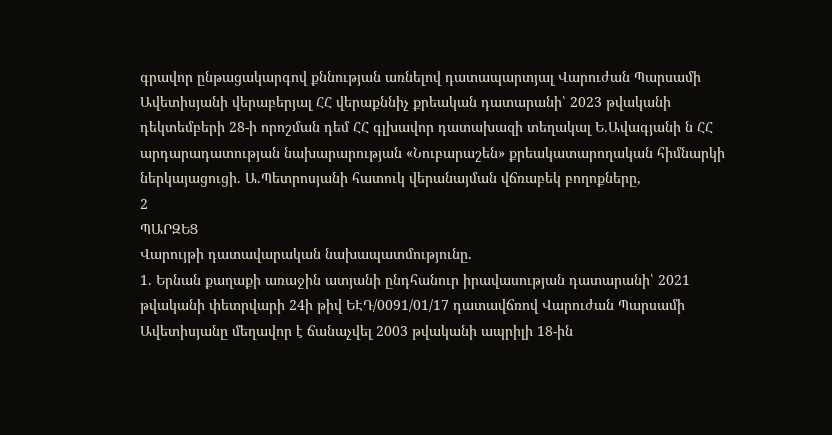գրավոր ընթացակարգով քննության առնելով դատապարտյալ Վարուժան Պարսամի Ավետիսյանի վերաբերյալ ՀՀ վերաքննիչ քրեական դատարանի՝ 2023 թվականի դեկտեմբերի 28-ի որոշման դեմ ՀՀ գլխավոր դատախազի տեղակալ Ե.Ավագյանի ն ՀՀ արդարադատության նախարարության «Նուբարաշեն» քրեակատարողական հիմնարկի ներկայացուցի. Ա.Պետրոսյանի հատուկ վերանայման վճռաբեկ բողոքները,
2
ՊԱՐԶԵՑ
Վարույթի դատավարական նախապատմությունը.
1. Երնան քաղաքի առաջին ատյանի ընդհանուր իրավասության դատարանի՝ 2021 թվականի փետրվարի 24ի թիվ ԵԷԴ/0091/01/17 դատավճռով Վարուժան Պարսամի Ավետիսյանը մեղավոր է ճանաչվել 2003 թվականի ապրիլի 18-ին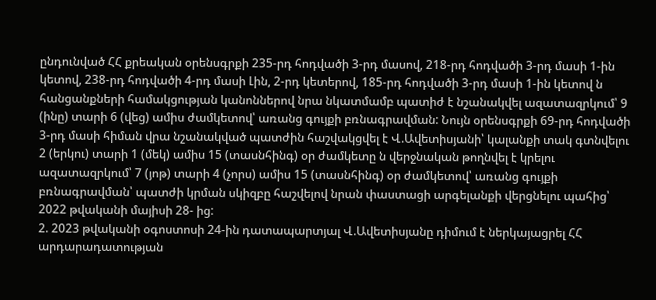ընդունված ՀՀ քրեական օրենսգրքի 235-րդ հոդվածի 3-րդ մասով, 218-րդ հոդվածի 3-րդ մասի 1-ին կետով, 238-րդ հոդվածի 4-րդ մասի Լին, 2-րդ կետերով, 185-րդ հոդվածի 3-րդ մասի 1-ին կետով ն հանցանքների համակցության կանոններով նրա նկատմամբ պատիժ է նշանակվել ազատազրկում՝ 9 (ինը) տարի 6 (վեց) ամիս ժամկետով՝ առանց գույքի բռնագրավման: Նույն օրենսգրքի 69-րդ հոդվածի 3-րդ մասի հիման վրա նշանակված պատժին հաշվակցվել է Վ.Ավետիսյանի՝ կալանքի տակ գտնվելու 2 (երկու) տարի 1 (մեկ) ամիս 15 (տասնհինգ) օր ժամկետը ն վերջնական թողնվել է կրելու ազատազրկում՝ 7 (յոթ) տարի 4 (չորս) ամիս 15 (տասնհինգ) օր ժամկետով՝ առանց գույքի բռնագրավման՝ պատժի կրման սկիզբը հաշվելով նրան փաստացի արգելանքի վերցնելու պահից՝ 2022 թվականի մայիսի 28- ից:
2. 2023 թվականի օգոստոսի 24-ին դատապարտյալ Վ.Ավետիսյանը դիմում է ներկայացրել ՀՀ արդարադատության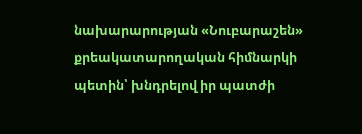նախարարության «Նուբարաշեն» քրեակատարողական հիմնարկի պետին՝ խնդրելով իր պատժի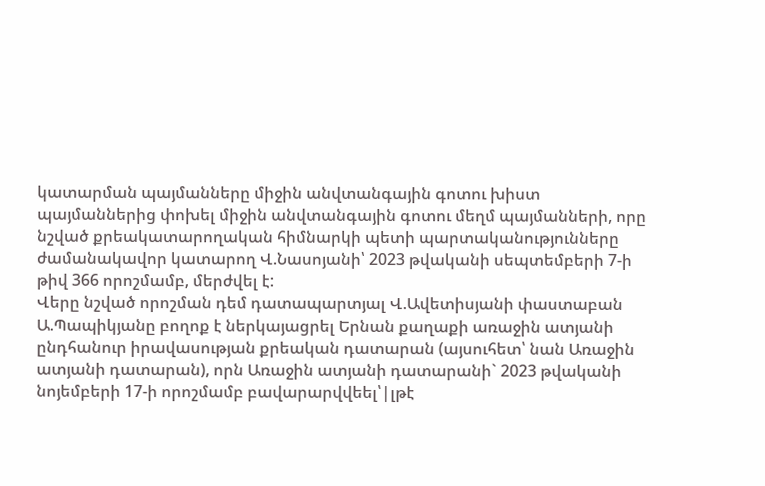կատարման պայմանները միջին անվտանգային գոտու խիստ պայմաններից փոխել միջին անվտանգային գոտու մեղմ պայմանների, որը նշված քրեակատարողական հիմնարկի պետի պարտականությունները ժամանակավոր կատարող Վ.Նասոյանի՝ 2023 թվականի սեպտեմբերի 7-ի թիվ 366 որոշմամբ, մերժվել է:
Վերը նշված որոշման դեմ դատապարտյալ Վ.Ավետիսյանի փաստաբան Ա.Պապիկյանը բողոք է ներկայացրել Երնան քաղաքի առաջին ատյանի ընդհանուր իրավասության քրեական դատարան (այսուհետ՝ նան Առաջին ատյանի դատարան), որն Առաջին ատյանի դատարանի` 2023 թվականի նոյեմբերի 17-ի որոշմամբ բավարարվվեել՝|լթէ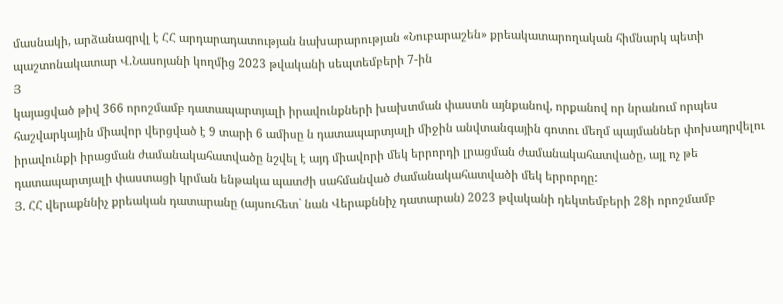մասնակի, արձանագրվլ է ՀՀ արդարադատության նախարարության «Նուբարաշեն» քրեակատարողական հիմնարկ պետի պաշտոնակատար Վ.Նասոյանի կողմից 2023 թվականի սեպտեմբերի 7-ին
Յ
կայացված թիվ 366 որոշմամբ դատապարտյալի իրավունքների խախտման փաստն այնքանով, որքանով որ նրանում որպես հաշվարկային միավոր վերցված է 9 տարի 6 ամիսը ն դատապարտյալի միջին անվտանգային գոտու մեղմ պայմաններ փոխադրվելու իրավունքի իրացման ժամանակահատվածը նշվել է այդ միավորի մեկ երրորդի լրացման ժամանակահատվածը, այլ ոչ թե դատապարտյալի փաստացի կրման ենթակա պատժի սահմանված ժամանակահատվածի մեկ երրորդը:
Յ. ՀՀ վերաքննիչ քրեական դատարանը (այսուհետ` նան Վերաքննիչ դատարան) 2023 թվականի դեկտեմբերի 28ի որոշմամբ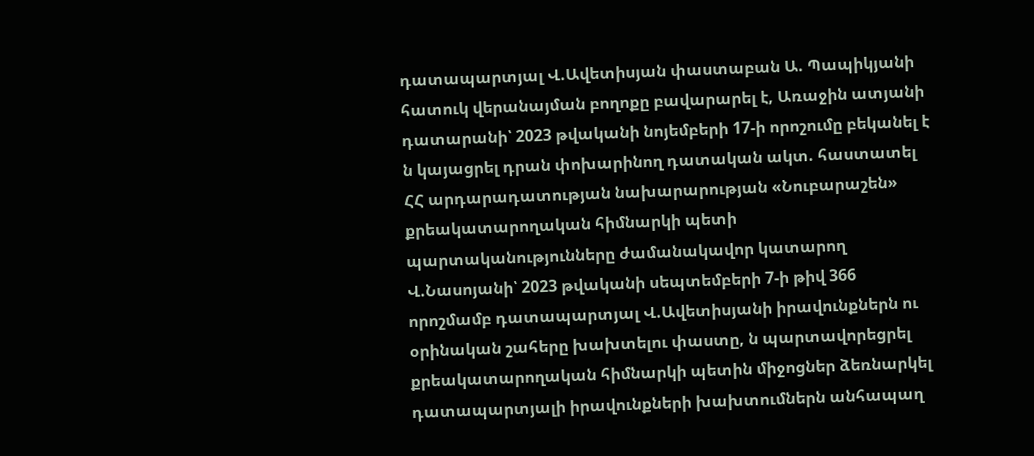դատապարտյալ Վ.Ավետիսյան փաստաբան Ա. Պապիկյանի հատուկ վերանայման բողոքը բավարարել է, Առաջին ատյանի դատարանի՝ 2023 թվականի նոյեմբերի 17-ի որոշումը բեկանել է ն կայացրել դրան փոխարինող դատական ակտ. հաստատել ՀՀ արդարադատության նախարարության «Նուբարաշեն» քրեակատարողական հիմնարկի պետի պարտականությունները ժամանակավոր կատարող Վ.Նասոյանի՝ 2023 թվականի սեպտեմբերի 7-ի թիվ 366 որոշմամբ դատապարտյալ Վ.Ավետիսյանի իրավունքներն ու օրինական շահերը խախտելու փաստը, ն պարտավորեցրել քրեակատարողական հիմնարկի պետին միջոցներ ձեռնարկել դատապարտյալի իրավունքների խախտումներն անհապաղ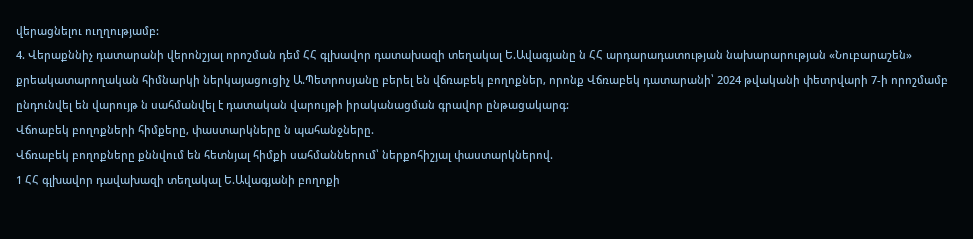վերացնելու ուղղությամբ:
4. Վերաքննիչ դատարանի վերոնշյալ որոշման դեմ ՀՀ գլխավոր դատախազի տեղակալ Ե.Ավագյանը ն ՀՀ արդարադատության նախարարության «Նուբարաշեն» քրեակատարողական հիմնարկի ներկայացուցիչ Ա.Պետրոսյանը բերել են վճռաբեկ բողոքներ, որոնք Վճռաբեկ դատարանի՝ 2024 թվականի փետրվարի 7-ի որոշմամբ ընդունվել են վարույթ ն սահմանվել է դատական վարույթի իրականացման գրավոր ընթացակարգ:
Վճոաբեկ բողոքների հիմքերը, փաստարկները ն պահանջները.
Վճռաբեկ բողոքները քննվում են հետնյալ հիմքի սահմաններում՝ ներքոհիշյալ փաստարկներով.
1 ՀՀ գլխավոր դավախազի տեղակալ Ե.Ավագյանի բողոքի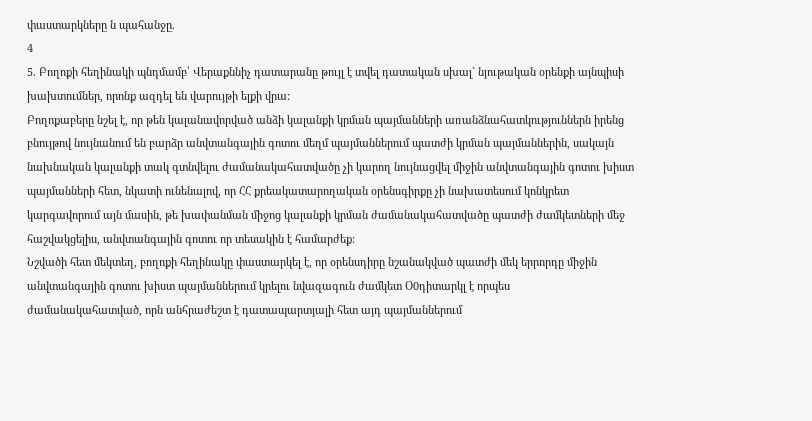փաստարկները ն պահանջը.
4
5. Բողոքի հեղինակի պնդմամբ՝ Վերաքննիչ դատարանը թույլ է տվել դատական սխալ` նյութական օրենքի այնպիսի խախտումներ, որոնք ազդել են վարույթի ելքի վրա:
Բողոքաբերը նշել է, որ թեն կալանավորված անձի կալանքի կրման պայմանների առանձնահատկություններն իրենց բնույթով նույնանում են բարձր անվտանգային գոտու մեղմ պայմաններում պատժի կրման պայմաններին, սակայն նախնական կալանքի տակ գտնվելու ժամանակահատվածը չի կարող նույնացվել միջին անվտանգային գոտու խիստ պայմանների հետ, նկատի ունենալով, որ ՀՀ քրեակատարողական օրենսգիրքը չի նախատեսում կոնկրետ կարգավորում այն մասին, թե խափանման միջոց կալանքի կրման ժամանակահատվածը պատժի ժամկետների մեջ հաշվակցելիս, անվտանգային գոտու որ տեսակին է համարժեք:
Նշվածի հետ մեկտեղ, բողոքի հեղինակը փաստարկել է, որ օրենսդիրը նշանակված պատժի մեկ երրորդը միջին անվտանգային գոտու խիստ պայմաններում կրելու նվազագուն ժամկետ Օ0դիտարկլ է որպես
ժամանակահատված, որն անհրաժեշտ է դատապարտյալի հետ այդ պայմաններում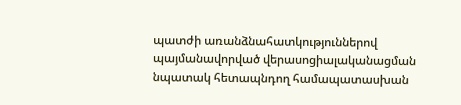պատժի առանձնահատկություններով պայմանավորված վերասոցիալականացման նպատակ հետապնդող համապատասխան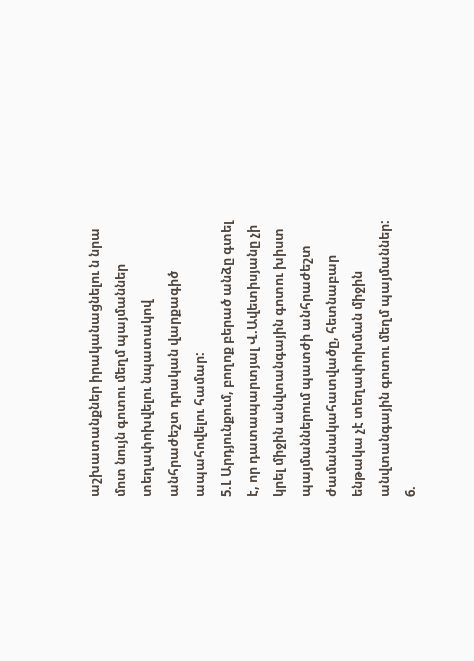աշխատանքներ իրականացնելու ն նրա մոտ նույն գոտու մեղմ պայմաններ տեղափոխվելու նպատակով անհրաժեշտ դրական վարքագիծ ապահովելու համար:
5.Լ Արդյունքում, բողոք բերած անձը գտել է, որ դատապարտյալ Վ.Ավետիսյանը չի կրել միջին անվտանգային գոտու խիստ պայմաններում պատժի անհրաժեշտ ժամանակահատվածը, հետնաբար ենթակա չէ տեղափոխման միջին անվտանգային գոտու մեղմ պայմաններ:
6.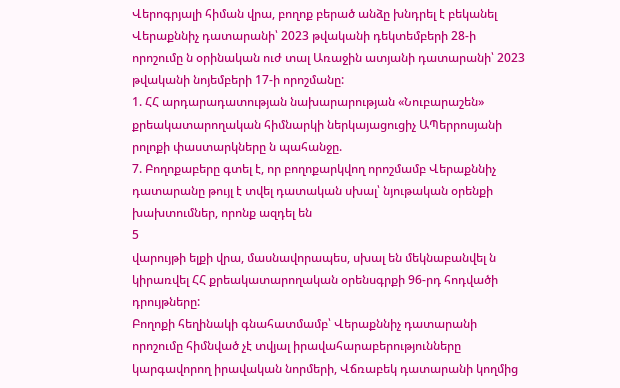Վերոգրյալի հիման վրա, բողոք բերած անձը խնդրել է բեկանել Վերաքննիչ դատարանի՝ 2023 թվականի դեկտեմբերի 28-ի որոշումը ն օրինական ուժ տալ Առաջին ատյանի դատարանի՝ 2023 թվականի նոյեմբերի 17-ի որոշմանը:
1. ՀՀ արդարադատության նախարարության «Նուբարաշեն»
քրեակատարողական հիմնարկի ներկայացուցիչ ԱՊերրոսյանի րոլոքի փաստարկները ն պահանջը.
7. Բողոքաբերը գտել է, որ բողոքարկվող որոշմամբ Վերաքննիչ դատարանը թույլ է տվել դատական սխալ՝ նյութական օրենքի խախտումներ, որոնք ազդել են
5
վարույթի ելքի վրա, մասնավորապես, սխալ են մեկնաբանվել ն կիրառվել ՀՀ քրեակատարողական օրենսգրքի 96-րդ հոդվածի դրույթները:
Բողոքի հեղինակի գնահատմամբ՝ Վերաքննիչ դատարանի որոշումը հիմնված չէ տվյալ իրավահարաբերությունները կարգավորող իրավական նորմերի, Վճռաբեկ դատարանի կողմից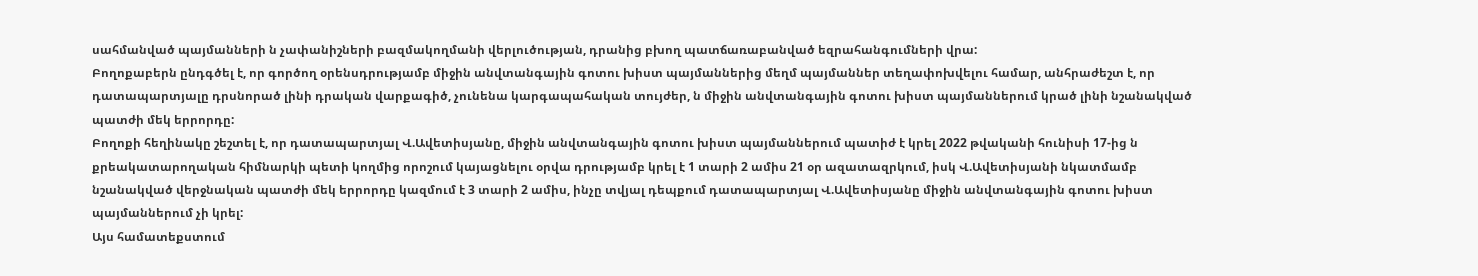սահմանված պայմանների ն չափանիշների բազմակողմանի վերլուծության, դրանից բխող պատճառաբանված եզրահանգումների վրա:
Բողոքաբերն ընդգծել է, որ գործող օրենսդրությամբ միջին անվտանգային գոտու խիստ պայմաններից մեղմ պայմաններ տեղափոխվելու համար, անհրաժեշտ է, որ դատապարտյալը դրսնորած լինի դրական վարքագիծ, չունենա կարգապահական տույժեր, ն միջին անվտանգային գոտու խիստ պայմաններում կրած լինի նշանակված պատժի մեկ երրորդը:
Բողոքի հեղինակը շեշտել է, որ դատապարտյալ Վ.Ավետիսյանը, միջին անվտանգային գոտու խիստ պայմաններում պատիժ է կրել 2022 թվականի հունիսի 17-ից ն քրեակատարողական հիմնարկի պետի կողմից որոշում կայացնելու օրվա դրությամբ կրել է 1 տարի 2 ամիս 21 օր ազատազրկում, իսկ Վ.Ավետիսյանի նկատմամբ նշանակված վերջնական պատժի մեկ երրորդը կազմում է 3 տարի 2 ամիս, ինչը տվյալ դեպքում դատապարտյալ Վ.Ավետիսյանը միջին անվտանգային գոտու խիստ պայմաններում չի կրել:
Այս համատեքստում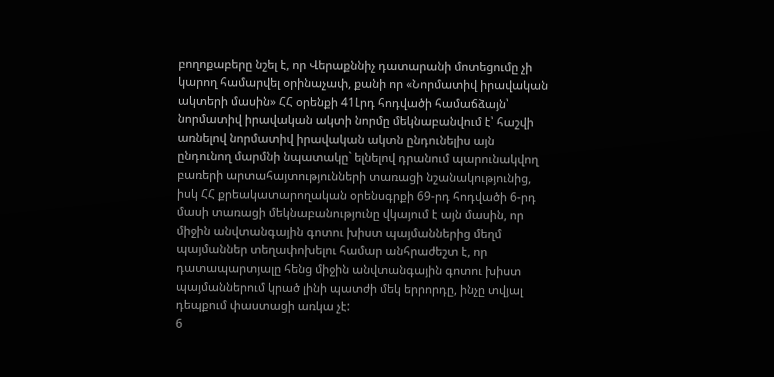բողոքաբերը նշել է, որ Վերաքննիչ դատարանի մոտեցումը չի կարող համարվել օրինաչափ, քանի որ «Նորմատիվ իրավական ակտերի մասին» ՀՀ օրենքի 41Լրդ հոդվածի համաճձայն՝ նորմատիվ իրավական ակտի նորմը մեկնաբանվում է՝ հաշվի առնելով նորմատիվ իրավական ակտն ընդունելիս այն ընդունող մարմնի նպատակը` ելնելով դրանում պարունակվող բառերի արտահայտությունների տառացի նշանակությունից, իսկ ՀՀ քրեակատարողական օրենսգրքի 69-րդ հոդվածի 6-րդ մասի տառացի մեկնաբանությունը վկայում է այն մասին, որ միջին անվտանգային գոտու խիստ պայմաններից մեղմ պայմաններ տեղափոխելու համար անհրաժեշտ է, որ դատապարտյալը հենց միջին անվտանգային գոտու խիստ պայմաններում կրած լինի պատժի մեկ երրորդը, ինչը տվյալ դեպքում փաստացի առկա չէ:
6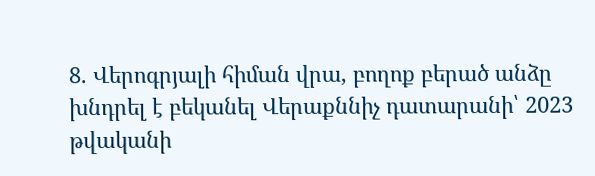8. Վերոգրյալի հիման վրա, բողոք բերած անձը խնդրել է բեկանել Վերաքննիչ դատարանի՝ 2023 թվականի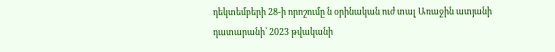դեկտեմբերի 28-ի որոշումը ն օրինական ուժ տալ Առաջին ատյանի դատարանի՝ 2023 թվականի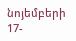նոյեմբերի 17-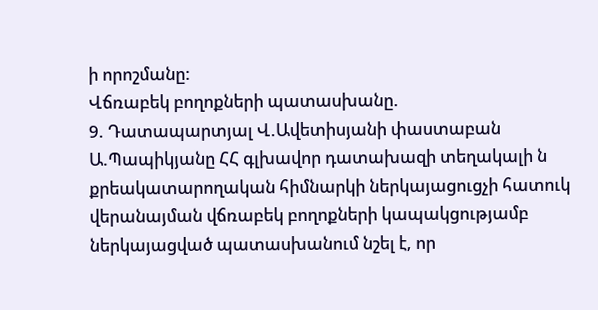ի որոշմանը:
Վճռաբեկ բողոքների պատասխանը.
9. Դատապարտյալ Վ.Ավետիսյանի փաստաբան Ա.Պապիկյանը ՀՀ գլխավոր դատախազի տեղակալի ն քրեակատարողական հիմնարկի ներկայացուցչի հատուկ վերանայման վճռաբեկ բողոքների կապակցությամբ ներկայացված պատասխանում նշել է, որ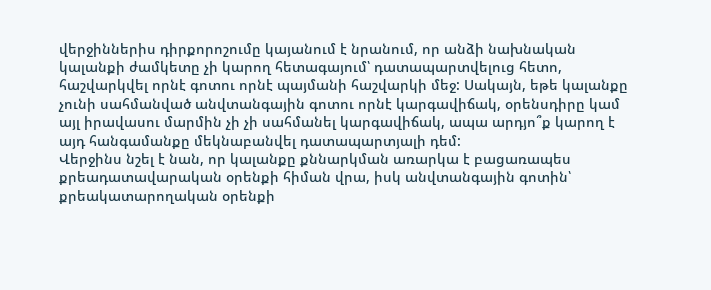վերջիններիս դիրքորոշումը կայանում է նրանում, որ անձի նախնական կալանքի ժամկետը չի կարող հետագայում՝ դատապարտվելուց հետո, հաշվարկվել որնէ գոտու որնէ պայմանի հաշվարկի մեջ: Սակայն, եթե կալանքը չունի սահմանված անվտանգային գոտու որնէ կարգավիճակ, օրենսդիրը կամ այլ իրավասու մարմին չի չի սահմանել կարգավիճակ, ապա արդյո՞ք կարող է այդ հանգամանքը մեկնաբանվել դատապարտյալի դեմ:
Վերջինս նշել է նան, որ կալանքը քննարկման առարկա է բացառապես քրեադատավարական օրենքի հիման վրա, իսկ անվտանգային գոտին՝ քրեակատարողական օրենքի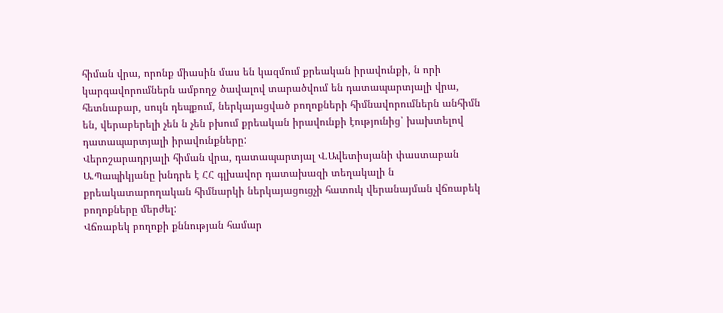հիման վրա, որոնք միասին մաս են կազմում քրեական իրավունքի, ն որի կարգավորումներն ամբողջ ծավալով տարածվում են դատապարտյալի վրա, հետնաբար, սույն դեպքում, ներկայացված բողոքների հիմնավորումներն անհիմն են, վերաբերելի չեն ն չեն բխում քրեական իրավունքի էությունից՝ խախտելով դատապարտյալի իրավունքները:
Վերոշարադրյալի հիման վրա, դատապարտյալ Վ.Ավետիսյանի փաստաբան Ա.Պապիկյանը խնդրե է ՀՀ գլխավոր դատախազի տեղակալի ն
քրեակատարողական հիմնարկի ներկայացուցչի հատուկ վերանայման վճռաբեկ բողոքները մերժել:
Վճռաբեկ բողոքի քննության համար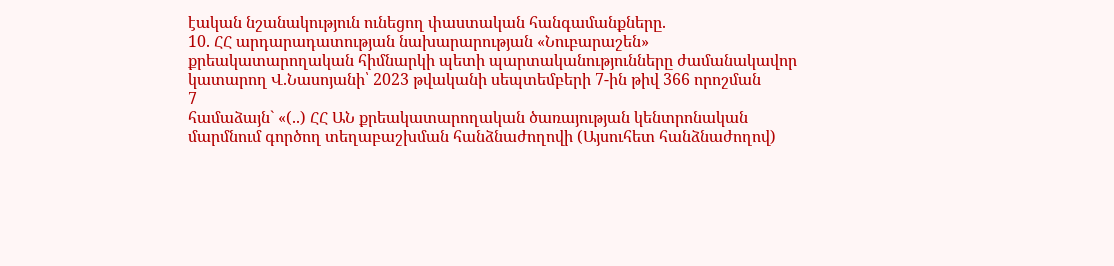էական նշանակություն ունեցող փաստական հանգամանքները.
10. ՀՀ արդարադատության նախարարության «Նուբարաշեն»
քրեակատարողական հիմնարկի պետի պարտականությունները ժամանակավոր կատարող Վ.Նասոյանի՝ 2023 թվականի սեպտեմբերի 7-ին թիվ 366 որոշման
7
համաձայն` «(..) ՀՀ ԱՆ քրեակատարողական ծառայության կենտրոնական մարմնում գործող տեղաբաշխման հանձնաժողովի (Այսուհետ հանձնաժողով)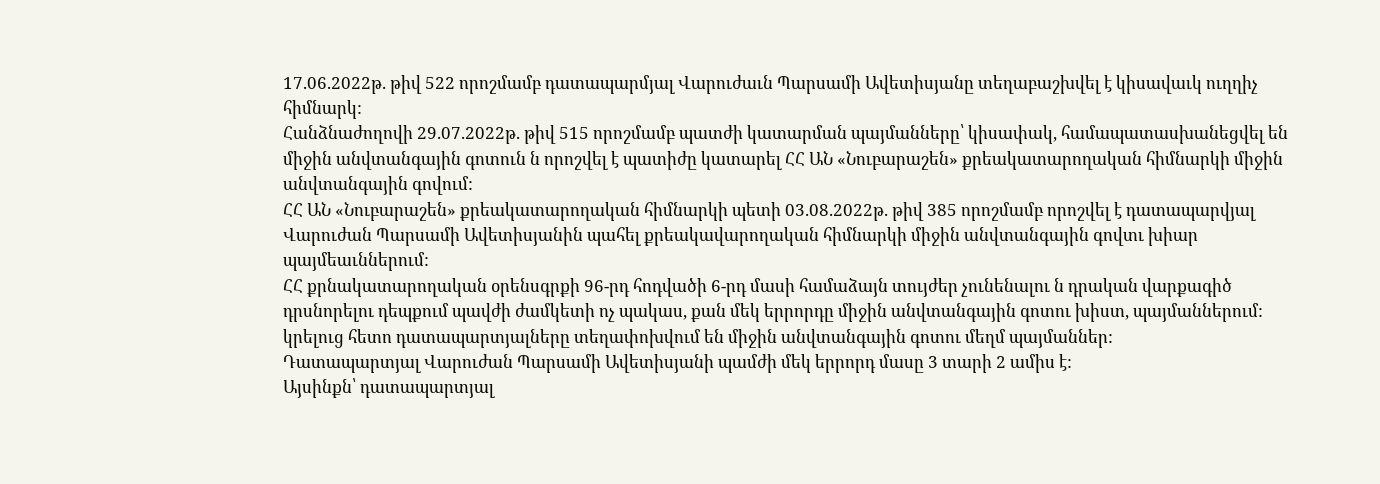17.06.2022թ. թիվ 522 որոշմամբ դատապարմյալ Վարուժաւն Պարսամի Ավետիսյանը տեղաբաշխվել է կիսավաւկ ուղղիչ հիմնարկ:
Հանձնաժողովի 29.07.2022թ. թիվ 515 որոշմամբ պատժի կատարման պայմանները՝ կիսափակ, համապատասխանեցվել են միջին անվտանգային գոտուն ն որոշվել է պատիժը կատարել ՀՀ ԱՆ «Նուբարաշեն» քրեակատարողական հիմնարկի միջին անվտանգային գովում:
ՀՀ ԱՆ «Նուբարաշեն» քրեակատարողական հիմնարկի պետի 03.08.2022թ. թիվ 385 որոշմամբ որոշվել է դատապարվյալ Վարուժան Պարսամի Ավետիսյանին պահել քրեակավարողական հիմնարկի միջին անվտանգային գովտւ խիար պայմեաւններում:
ՀՀ քրնակատարողական օրենսգրքի 96-րդ հոդվածի 6-րդ մասի համաձայն տույժեր չունենալու ն դրական վարքագիծ դրսնորելու դեպքում պավժի ժամկետի ոչ պակաս, քան մեկ երրորդը միջին անվտանգային գոտու խիստ, պայմաններում: կրելուց հետո դատապարտյալները տեղափոխվում են միջին անվտանգային գոտու մեղմ պայմաններ:
Դատապարտյալ Վարուժան Պարսամի Ավետիսյանի պամժի մեկ երրորդ մասը 3 տարի 2 ամիս է:
Այսինքն՝ դատապարտյալ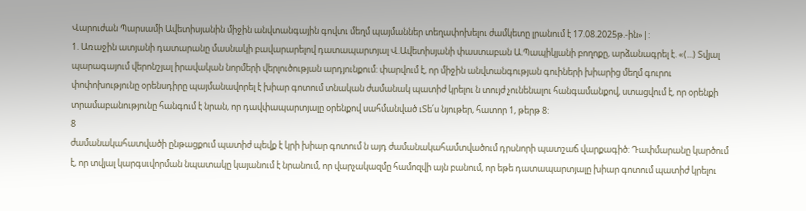Վարուժան Պարսամի Ավետիսյանին միջին անվտանգային գովտւ մեղմ պայմաններ տեղափոխելու ժամկետը լրանում է 17.08.2025թ.-ին»|:
1. Առաջին ատյանի դատարանը մասնակի բավարարելով դատապարտյալ Վ.Ավետիսյանի փաստաբան Ա.Պապիկյանի բողոքը, արձանագրել է. «(...) Տվյալ պարագայում վերոնշյալ իրավական նորմերի վերլուծության արդյունքում: փարվում է, որ միջին անվտանգության գուիների խիարից մեղմ գուրու փոփոխությունը օրենսդիրը պայմանավորել է խիար գոտում տնական ժամանակ պատիժ կրելու ն տույժ չունենալու հանգամանքով, ստացվում է, որ օրենքի տրամաբանությունը հանգում է նրան, որ դավփապարտյալը օրենքով սահմանված ւՏե՛ս նյութեր, հատոր 1, թերթ 8:
8
ժամանակահատվածի ընթացքում պատիժ պեվք է կրի խիար գոտում ն այդ ժամանակահամտվածում դրսնորի պատշաճ վարքագիծ: Դափմարանը կարծում է, որ տվյալ կարգսւվորման նպատակը կայանում է նրանում, որ վարչակազմը համոզվի այն բանում, որ եթե դատապարտյալը խիար գոտում պատիժ կրելու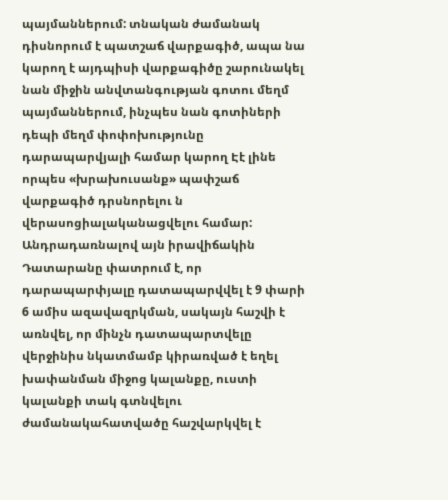պայմաններում: տնական ժամանակ դիսնորում է պատշաճ վարքագիծ, ապա նա կարող է այդպիսի վարքագիծը շարունակել նան միջին անվտանգության գոտու մեղմ պայմաններում, ինչպես նան գոտիների դեպի մեղմ փոփոխությունը դարապարվյալի համար կարող Էէ լինե որպես «խրախուսանք» պափշաճ վարքագիծ դրսնորելու ն վերասոցիալականացվելու համար: Անդրադառնալով այն իրավիճակին Դատարանը փատրում է, որ դարապարփյալը դատապարվվել է 9 փարի 6 ամիս ազավազրկման, սակայն հաշվի է առնվել, որ մինչն դատապարտվելը վերջինիս նկատմամբ կիրառված է եղել խափանման միջոց կալանքը, ուստի կալանքի տակ գտնվելու ժամանակահատվածը հաշվարկվել է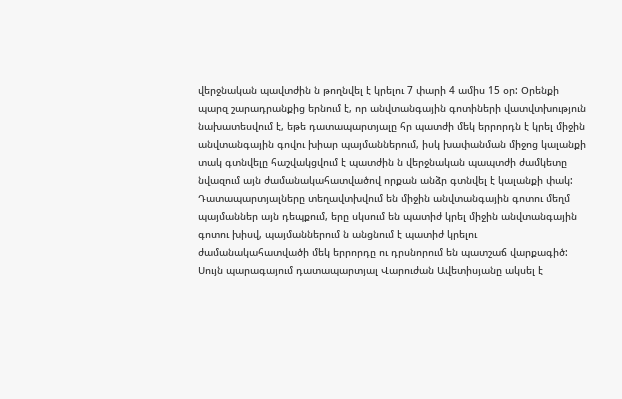վերջնական պավտժին ն թողնվել է կրելու 7 փարի 4 ամիս 15 օր: Օրենքի պարզ շարադրանքից երնում է, որ անվտանգային գոտիների վատվտխություն նախատեսվում է, եթե դատապարտյալը հր պատժի մեկ երրորդն է կրել միջին անվտանգային գովու խիար պայմաններում, իսկ խափանման միջոց կալանքի տակ գտնվելը հաշվակցվում է պատժին ն վերջնական պապտժի ժամկետը նվազում այն ժամանակահատվածով որքան անձր գտնվել է կալանքի փակ: Դատապարտյալները տեղավտխվում են միջին անվտանգային գոտու մեղմ պայմաններ այն դեպքում, երը սկսում են պատիժ կրել միջին անվտանգային գոտու խիսվ, պայմաններում ն անցնում է պատիժ կրելու ժամանակահատվածի մեկ երրորդը ու դրսնորում են պատշաճ վարքագիծ: Սույն պարագայում դատապարտյալ Վարուժան Ավետիսյանը ակսել է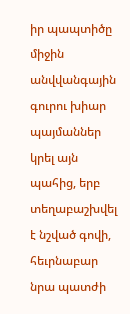իր պապտիծը միջին անվվանգային գուրու խիար պայմաններ կրել այն պահից, երբ տեղաբաշխվել է նշված գովի, հեւրնաբար նրա պատժի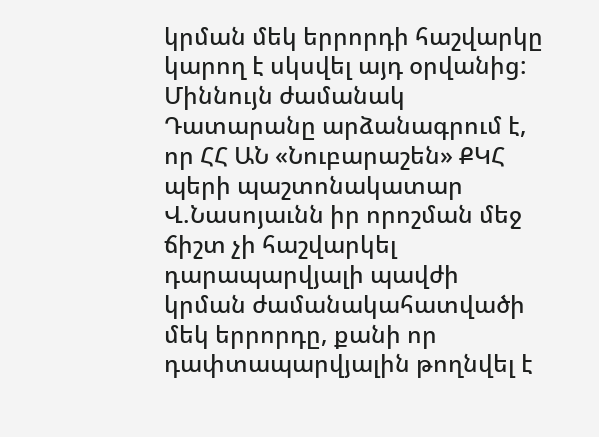կրման մեկ երրորդի հաշվարկը կարող է սկսվել այդ օրվանից: Միննույն ժամանակ Դատարանը արձանագրում է, որ ՀՀ ԱՆ «Նուբարաշեն» ՔԿՀ պերի պաշտոնակատար Վ.Նասոյաւնն իր որոշման մեջ ճիշտ չի հաշվարկել դարապարվյալի պավժի կրման ժամանակահատվածի մեկ երրորդը, քանի որ դափտապարվյալին թողնվել է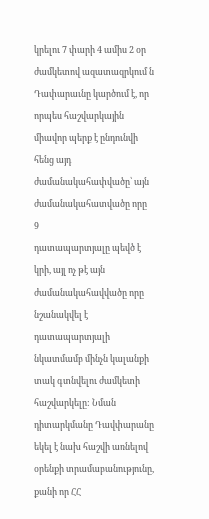կրելու 7 փարի 4 ամիս 2 օր ժամկետով ազատազրկում ն Դափարաւնը կարծում է, որ որպես հաշվարկային միավոր պերք է ընդունվի հենց այդ ժամանակահափվածը՝ այն ժամանակահատվածը որը
9
դատապարտյալը պեվծ է կրի, այլ ոչ թէ այն ժամանակահավվածը որը նշանակվել է դատապարտյալի նկատմամբ մինչն կալանքի տակ գտնվելու ժամկետի հաշվարկելը: Նման դիտարկմանը Դավփարանը եկել է նախ հաշվի առնելով օրենքի տրամաբանությունը, քանի որ ՀՀ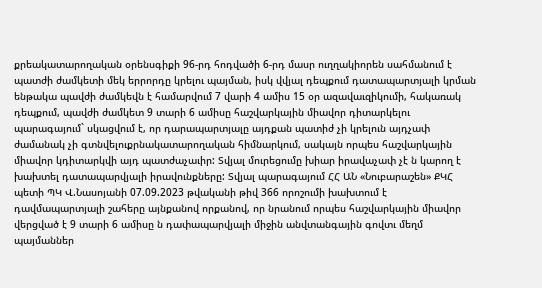քրեակատարողական օրենսգիքի 96-րդ հոդվածի 6-րդ մասր ուղղակիորեն սահմանում է պատժի ժամկետի մեկ երրորդը կրելու պայման, իսկ վվյալ դեպքում դատապարտյալի կրման ենթակա պավժի ժամկեվն է համարվում 7 վարի 4 ամիս 15 օր ազավաւզիկումի, հակառակ դեպքում, պավժի ժամկետ 9 տարի 6 ամիսը հաշվարկային միավոր դիտարկելու պարագայում` սկացվում է, որ դարապարտյալը այդքան պատիժ չի կրելուն այդչափ ժամանակ չի գտնվելուքրնակատարողական հիմնարկում, սակայն որպես հաշվարկային միավոր կդիտարկվի այդ պատժաչաւիր: Տվյալ մուրեցումը խիար իրավաչափ չէ ն կարող է խախտել դատապարվյալի իրավունքները: Տվյալ պարագայում ՀՀ ԱՆ «Նուբարաշեն» ՔԿՀ պետի ՊԿ Վ.Նասոյանի 07.09.2023 թվականի թիվ 366 որոշումի խախտում է դավմապարտյալի շահերը այնքանով որքանով, որ նրանում որպես հաշվարկային միավոր վերցված է 9 տարի 6 ամիսը ն դափապարվյալի միջին անվտանգային գովտւ մեղմ պայմաններ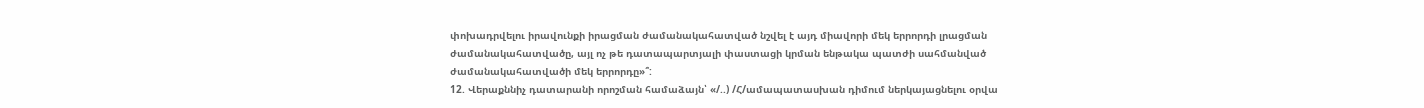փոխադրվելու իրավունքի իրացման ժամանակահատված նշվել է այդ միավորի մեկ երրորդի լրացման
ժամանակահատվածը, այլ ոչ թե դատապարտյալի փաստացի կրման ենթակա պատժի սահմանված ժամանակահատվածի մեկ երրորդը»՞:
12. Վերաքննիչ դատարանի որոշման համաձայն՝ «/..) /Հ/ամապատասխան դիմում ներկայացնելու օրվա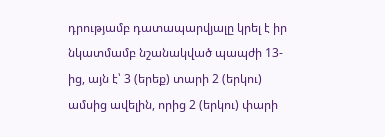դրությամբ դատապարվյալը կրել է իր նկատմամբ նշանակված պապժի 13-ից, այն է՝ 3 (երեք) տարի 2 (երկու) ամսից ավելին, որից 2 (երկու) փարի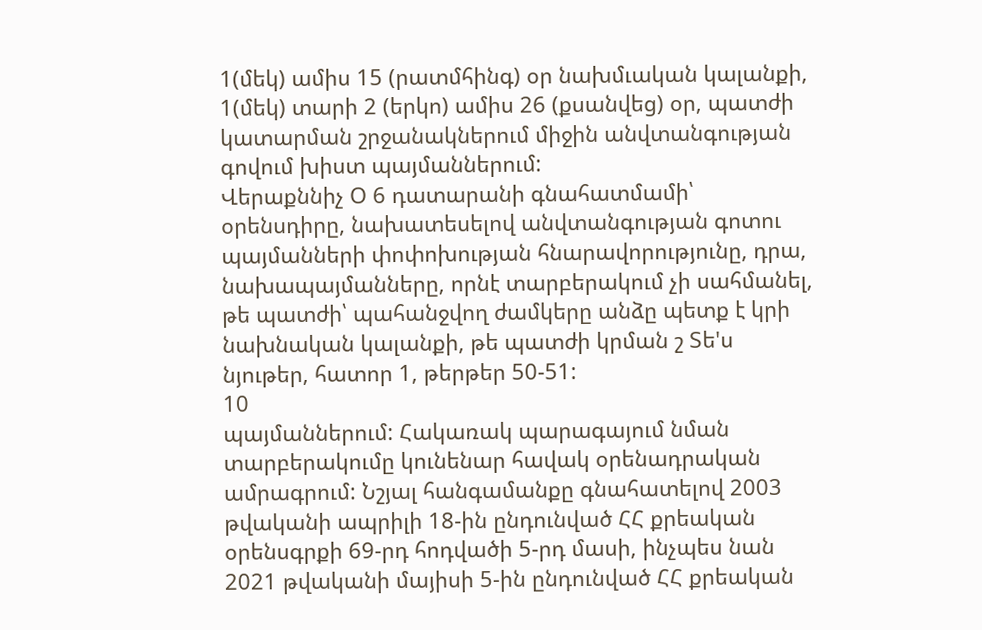1(մեկ) ամիս 15 (րատմհինգ) օր նախմւական կալանքի, 1(մեկ) տարի 2 (երկո) ամիս 26 (քսանվեց) օր, պատժի կատարման շրջանակներում միջին անվտանգության գովում խիստ պայմաններում:
Վերաքննիչ Օ 6 դատարանի գնահատմամի՝ օրենսդիրը, նախատեսելով անվտանգության գոտու պայմանների փոփոխության հնարավորությունը, դրա, նախապայմանները, որնէ տարբերակում չի սահմանել, թե պատժի՝ պահանջվող ժամկերը անձը պետք է կրի նախնական կալանքի, թե պատժի կրման շ Տե'ս նյութեր, հատոր 1, թերթեր 50-51:
10
պայմաններում: Հակառակ պարագայում նման տարբերակումը կունենար հավակ օրենադրական ամրագրում: Նշյալ հանգամանքը գնահատելով 2003 թվականի ապրիլի 18-ին ընդունված ՀՀ քրեական օրենսգրքի 69-րդ հոդվածի 5-րդ մասի, ինչպես նան 2021 թվականի մայիսի 5-ին ընդունված ՀՀ քրեական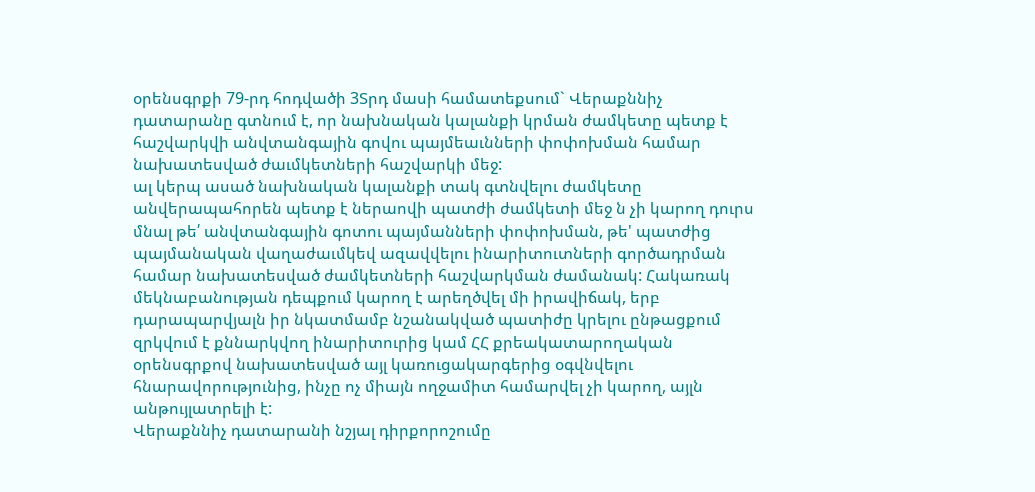օրենսգրքի 79-րդ հոդվածի 3Տրդ մասի համատեքսում` Վերաքննիչ դատարանը գտնում է, որ նախնական կալանքի կրման ժամկետը պետք է հաշվարկվի անվտանգային գովու պայմեաւնների փոփոխման համար նախատեսված ժաւմկետների հաշվարկի մեջ:
ալ կերպ ասած նախնական կալանքի տակ գտնվելու ժամկետը
անվերապահորեն պետք է ներաովի պատժի ժամկետի մեջ ն չի կարող դուրս մնալ թե՛ անվտանգային գոտու պայմանների փոփոխման, թե' պատժից պայմանական վաղաժաւմկեվ ազավվելու ինարիտուտների գործադրման համար նախատեսված ժամկետների հաշվարկման ժամանակ: Հակառակ մեկնաբանության դեպքում կարող է արեղծվել մի իրավիճակ, երբ դարապարվյալն իր նկատմամբ նշանակված պատիժը կրելու ընթացքում զրկվում է քննարկվող ինարիտուրից կամ ՀՀ քրեակատարողական օրենսգրքով նախատեսված այլ կառուցակարգերից օգվնվելու հնարավորությունից, ինչը ոչ միայն ողջամիտ համարվել չի կարող, այլն անթույլատրելի է:
Վերաքննիչ դատարանի նշյալ դիրքորոշումը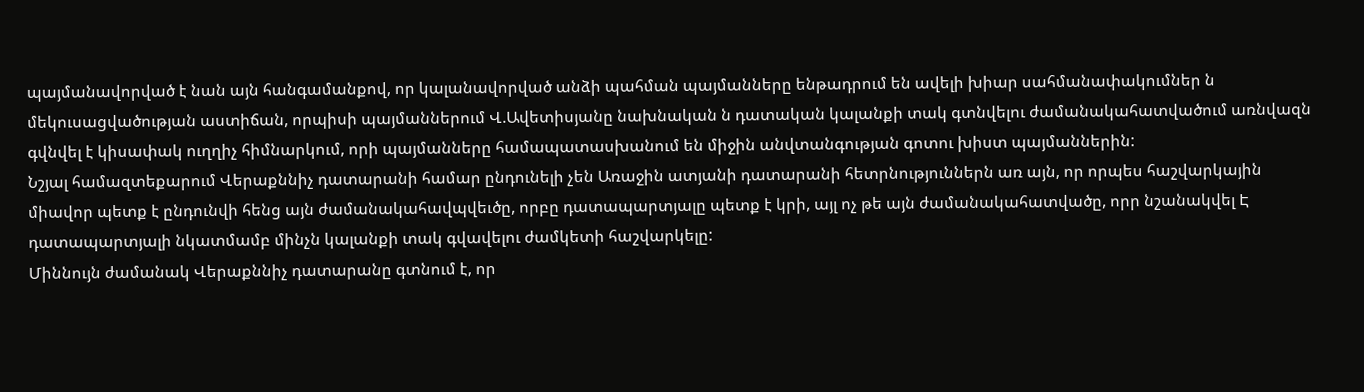պայմանավորված է նան այն հանգամանքով, որ կալանավորված անձի պահման պայմանները ենթադրում են ավելի խիար սահմանափակումներ ն մեկուսացվածության աստիճան, որպիսի պայմաններում Վ.Ավետիսյանը նախնական ն դատական կալանքի տակ գտնվելու ժամանակահատվածում առնվազն գվնվել է կիսափակ ուղղիչ հիմնարկում, որի պայմանները համապատասխանում են միջին անվտանգության գոտու խիստ պայմաններին:
Նշյալ համազտեքարում Վերաքննիչ դատարանի համար ընդունելի չեն Առաջին ատյանի դատարանի հետրնություններն առ այն, որ որպես հաշվարկային միավոր պետք է ընդունվի հենց այն ժամանակահավպվեւծը, որբը դատապարտյալը պետք է կրի, այլ ոչ թե այն ժամանակահատվածը, որր նշանակվել Է դատապարտյալի նկատմամբ մինչն կալանքի տակ գվավելու ժամկետի հաշվարկելը:
Միննույն ժամանակ Վերաքննիչ դատարանը գտնում է, որ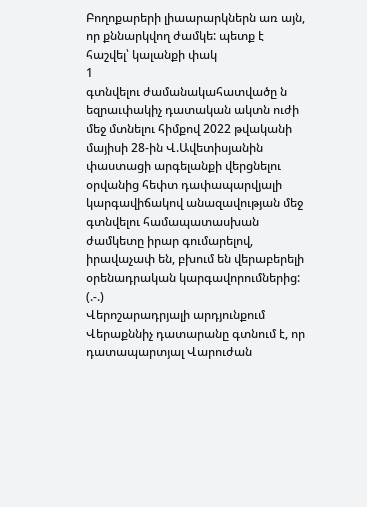Բողոքարերի լիաարարկներն առ այն, որ քննարկվող ժամկե: պետք է հաշվել՝ կալանքի փակ
1
գտնվելու ժամանակահատվածը ն եզրաւփակիչ դատական ակտն ուժի մեջ մտնելու հիմքով 2022 թվականի մայիսի 28-ին Վ.Ավետիսյանին փաստացի արգելանքի վերցնելու օրվանից հեփտ դափապարվյալի կարգավիճակով անազավության մեջ գտնվելու համապատասխան ժամկետը իրար գումարելով, իրավաչափ են, բխում են վերաբերելի օրենադրական կարգավորումներից: (.-.)
Վերոշարադրյալի արդյունքում Վերաքննիչ դատարանը գտնում է, որ դատապարտյալ Վարուժան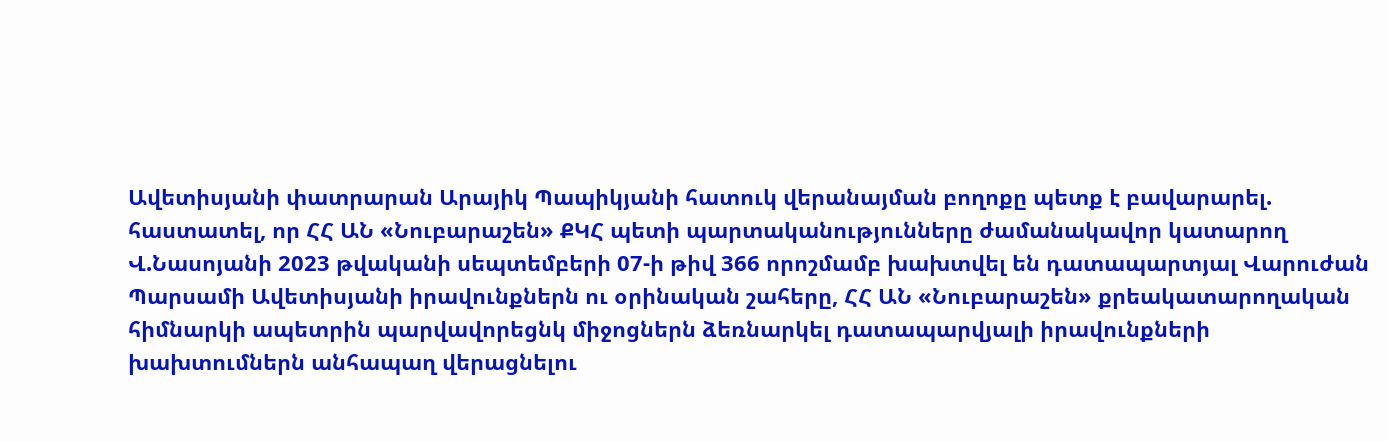Ավետիսյանի փատրարան Արայիկ Պապիկյանի հատուկ վերանայման բողոքը պետք է բավարարել. հաստատել, որ ՀՀ ԱՆ «Նուբարաշեն» ՔԿՀ պետի պարտականությունները ժամանակավոր կատարող Վ.Նասոյանի 2023 թվականի սեպտեմբերի 07-ի թիվ 366 որոշմամբ խախտվել են դատապարտյալ Վարուժան Պարսամի Ավետիսյանի իրավունքներն ու օրինական շահերը, ՀՀ ԱՆ «Նուբարաշեն» քրեակատարողական հիմնարկի ապետրին պարվավորեցնկ միջոցներն ձեռնարկել դատապարվյալի իրավունքների խախտումներն անհապաղ վերացնելու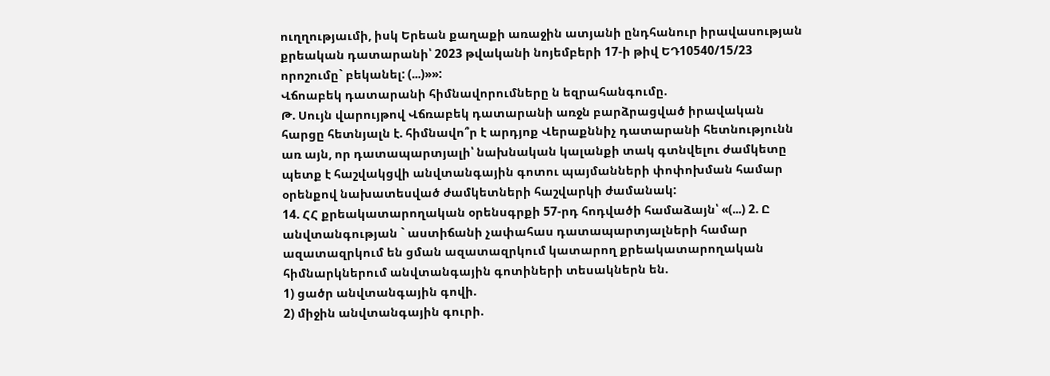ուղղությաւմի, իսկ Երեան քաղաքի առաջին ատյանի ընդհանուր իրավասության քրեական դատարանի՝ 2023 թվականի նոյեմբերի 17-ի թիվ ԵԴ10540/15/23 որոշումը` բեկանել: (...)»»:
Վճոաբեկ դատարանի հիմնավորումները ն եզրահանգումը.
Թ. Սույն վարույթով Վճռաբեկ դատարանի առջն բարձրացված իրավական հարցը հետնյալն է. հիմնավո՞ր է արդյոք Վերաքննիչ դատարանի հետնությունն առ այն, որ դատապարտյալի՝ նախնական կալանքի տակ գտնվելու ժամկետը պետք է հաշվակցվի անվտանգային գոտու պայմանների փոփոխման համար օրենքով նախատեսված ժամկետների հաշվարկի ժամանակ:
14. ՀՀ քրեակատարողական օրենսգրքի 57-րդ հոդվածի համաձայն՝ «(...) 2. Ը անվտանգության ` աստիճանի չափահաս դատապարտյալների համար
ազատազրկում են ցման ազատազրկում կատարող քրեակատարողական հիմնարկներում անվտանգային գոտիների տեսակներն են.
1) ցածր անվտանգային գովի.
2) միջին անվտանգային գուրի.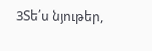3Տե՛ս նյութեր,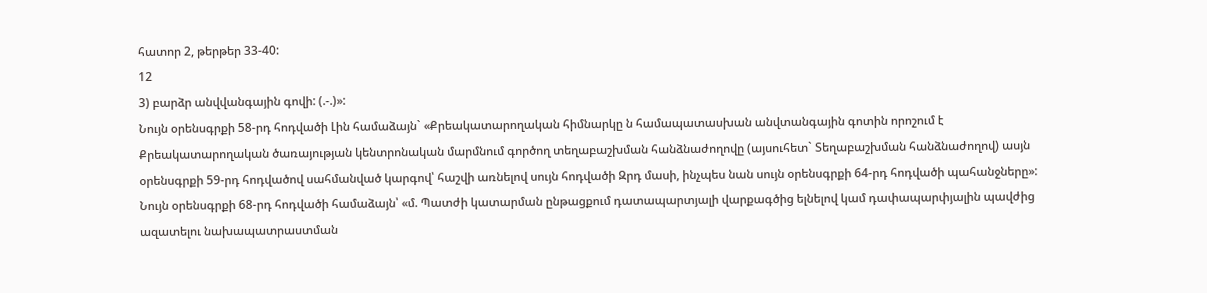հատոր 2, թերթեր 33-40:
12
3) բարձր անվվանգային գովի: (.-.)»:
Նույն օրենսգրքի 58-րդ հոդվածի Լին համաձայն` «Քրեակատարողական հիմնարկը ն համապատասխան անվտանգային գոտին որոշում է
Քրեակատարողական ծառայության կենտրոնական մարմնում գործող տեղաբաշխման հանձնաժողովը (այսուհետ` Տեղաբաշխման հանձնաժողով) ասյն օրենսգրքի 59-րդ հոդվածով սահմանված կարգով՝ հաշվի առնելով սույն հոդվածի Զրդ մասի, ինչպես նան սույն օրենսգրքի 64-րդ հոդվածի պահանջները»:
Նույն օրենսգրքի 68-րդ հոդվածի համաձայն՝ «մ. Պատժի կատարման ընթացքում դատապարտյալի վարքագծից ելնելով կամ դափապարփյալին պավժից ազատելու նախապատրաստման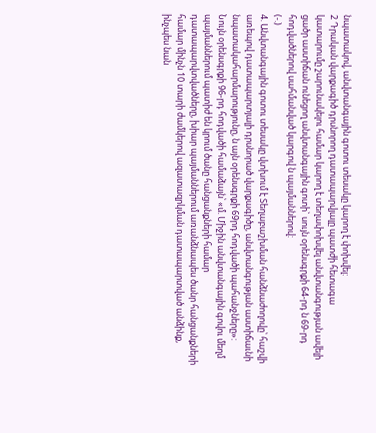նպատակով, անվտանգային գոտու տեսակը կարող է փոխվել:
2 Դրական վարքագիծ դրսնորող դատապարվյալը պատժի հետագա
կատարումը շարունակելու համար կարող է տեղափոխվել անվտանգության ավելի ցածր աստիճան ունեցող անվտանգային գոտի` սույն օրենսգրքի 64-րդ ն 69-րդ հոդվածներով սահմանված կարգով ն պայմաններով:
(-.)
4. Անվտանգային գոտու տեսակը վտխում է Տեղաբաշխման հանձնաժողովը՝ հաշվի առեպով դատապարտյալի դրսնորած վարքագիծը, անվտանգության աստիճաւնի նպատակահարմարությունը, ն այն օրենսգրքի 69րդ հոդվածի պահանջները»:
Նույն օրենսգրքի 96-րդ հոդվածի համաձայն՝ «մ. Միջին անվտանգային գովու մեղմ պայմաններում պատիժ են կրում ծանը հանցանքների համար դատապարվտվածները, խիար պայմաններում առանձնապես ծանր հանցանքների համար մինչն 10 տարի ժամկերով ազատազրկման դատապարտված անձինք, ինչպես նան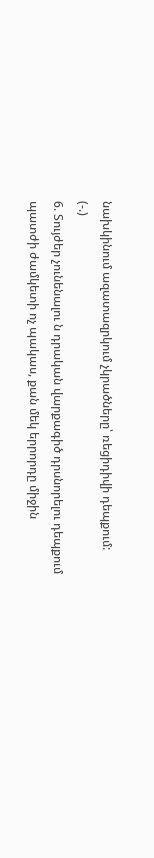նախկինում ազատազրկում չկրածները՝ ռեցիդիվի դեպքում:
(-.)
6. Տույժեր չունենալու ն դրական վարքագիծ դրսնորելու դեպքում պատժի ժամկետի ոչ պակաս, քան մեկ երրորդը միջին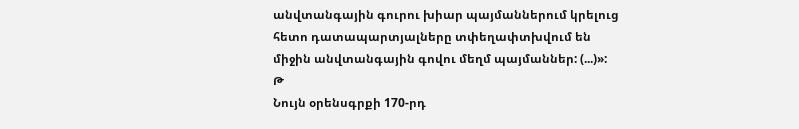անվտանգային գուրու խիար պայմաններում կրելուց հետո դատապարտյալները տփեղափտխվում են միջին անվտանգային գովու մեղմ պայմաններ: (...)»:
Թ
Նույն օրենսգրքի 170-րդ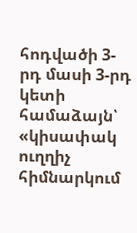հոդվածի 3-րդ մասի 3-րդ կետի համաձայն՝ «կիսափակ ուղղիչ հիմնարկում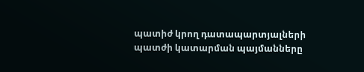պատիժ կրող դատապարտյալների պատժի կատարման պայմանները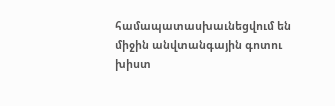համապատասխաւնեցվում են միջին անվտանգային գոտու խիստ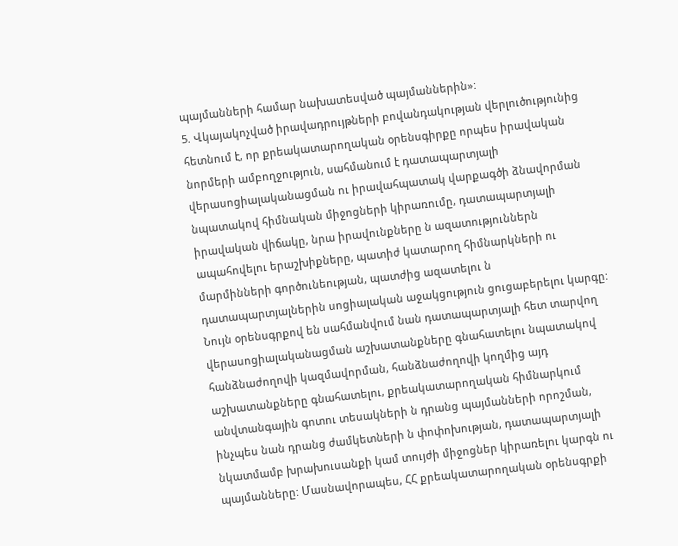պայմանների համար նախատեսված պայմաններին»:
5. Վկայակոչված իրավադրույթների բովանդակության վերլուծությունից հետնում է, որ քրեակատարողական օրենսգիրքը որպես իրավական նորմերի ամբողջություն, սահմանում է դատապարտյալի վերասոցիալականացման ու իրավահպատակ վարքագծի ձնավորման նպատակով հիմնական միջոցների կիրառումը, դատապարտյալի իրավական վիճակը, նրա իրավունքները ն ազատություններն ապահովելու երաշխիքները, պատիժ կատարող հիմնարկների ու մարմինների գործունեության, պատժից ազատելու ն դատապարտյալներին սոցիալական աջակցություն ցուցաբերելու կարգը:
Նույն օրենսգրքով են սահմանվում նան դատապարտյալի հետ տարվող վերասոցիալականացման աշխատանքները գնահատելու նպատակով
հանձնաժողովի կազմավորման, հանձնաժողովի կողմից այդ աշխատանքները գնահատելու, քրեակատարողական հիմնարկում անվտանգային գոտու տեսակների ն դրանց պայմանների որոշման, ինչպես նան դրանց ժամկետների ն փոփոխության, դատապարտյալի նկատմամբ խրախուսանքի կամ տույժի միջոցներ կիրառելու կարգն ու պայմանները: Մասնավորապես, ՀՀ քրեակատարողական օրենսգրքի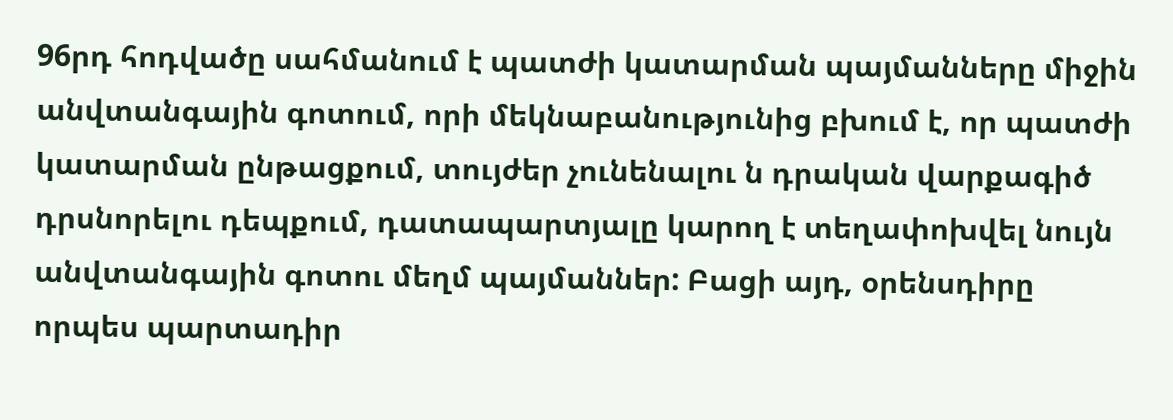96րդ հոդվածը սահմանում է պատժի կատարման պայմանները միջին անվտանգային գոտում, որի մեկնաբանությունից բխում է, որ պատժի կատարման ընթացքում, տույժեր չունենալու ն դրական վարքագիծ դրսնորելու դեպքում, դատապարտյալը կարող է տեղափոխվել նույն անվտանգային գոտու մեղմ պայմաններ: Բացի այդ, օրենսդիրը որպես պարտադիր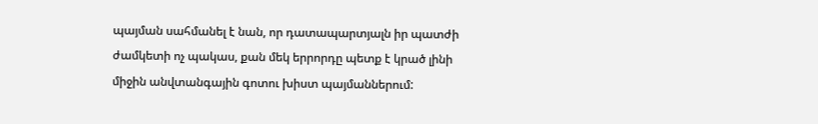պայման սահմանել է նան, որ դատապարտյալն իր պատժի ժամկետի ոչ պակաս, քան մեկ երրորդը պետք է կրած լինի միջին անվտանգային գոտու խիստ պայմաններում: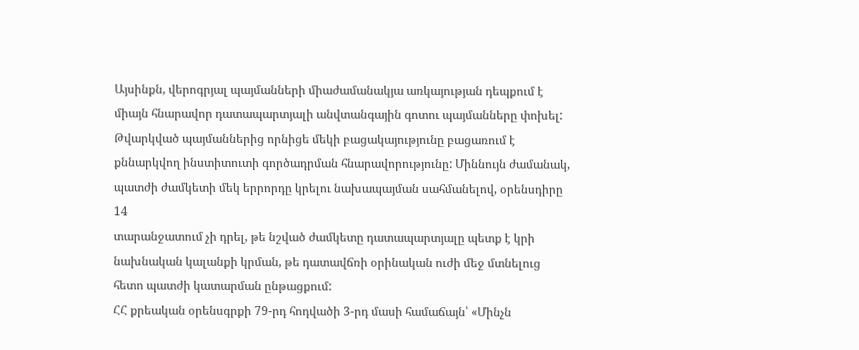Այսինքն, վերոգրյալ պայմանների միաժամանակյա առկայության դեպքում է միայն հնարավոր դատապարտյալի անվտանգային գոտու պայմանները փոխել: Թվարկված պայմաններից որնիցե մեկի բացակայությունը բացառում է քննարկվող ինստիտուտի գործադրման հնարավորությունը: Միննույն ժամանակ, պատժի ժամկետի մեկ երրորդը կրելու նախապայման սահմանելով, օրենսդիրը
14
տարանջատում չի դրել, թե նշված ժամկետը դատապարտյալը պետք է կրի նախնական կալանքի կրման, թե դատավճռի օրինական ուժի մեջ մտնելուց հետո պատժի կատարման ընթացքում:
ՀՀ քրեական օրենսգրքի 79-րդ հոդվածի 3-րդ մասի համաճայն՝ «Մինչն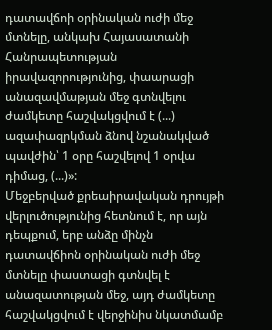դատավճոի օրինական ուժի մեջ մտնելը, անկախ Հայասատանի Հանրապետության իրավազորությունից, փաարացի անազավմաթյան մեջ գտնվելու ժամկետը հաշվակցվում է (...) ազափազրկման ձնով նշանակված պավժին՝ 1 օրը հաշվելով 1 օրվա դիմաց, (...)»:
Մեջբերված քրեաիրավական դրույթի վերլուծությունից հետնում է, որ այն դեպքում, երբ անձը մինչն դատավճիոն օրինական ուժի մեջ մտնելը փաստացի գտնվել է անազատության մեջ, այդ ժամկետը հաշվակցվում է վերջինիս նկատմամբ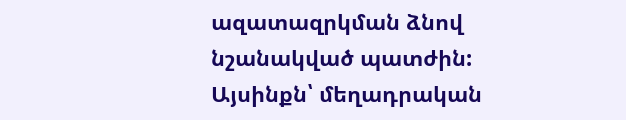ազատազրկման ձնով նշանակված պատժին: Այսինքն՝ մեղադրական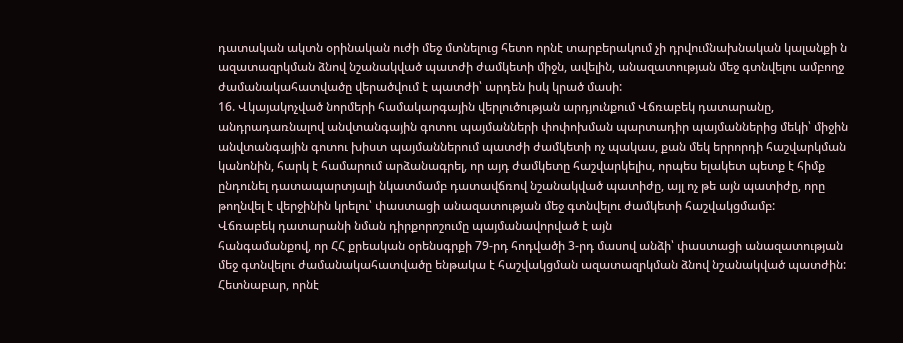դատական ակտն օրինական ուժի մեջ մտնելուց հետո որնէ տարբերակում չի դրվումնախնական կալանքի ն ազատազրկման ձնով նշանակված պատժի ժամկետի միջն, ավելին, անազատության մեջ գտնվելու ամբողջ ժամանակահատվածը վերածվում է պատժի՝ արդեն իսկ կրած մասի:
16. Վկայակոչված նորմերի համակարգային վերլուծության արդյունքում Վճռաբեկ դատարանը, անդրադառնալով անվտանգային գոտու պայմանների փոփոխման պարտադիր պայմաններից մեկի՝ միջին անվտանգային գոտու խիստ պայմաններում պատժի ժամկետի ոչ պակաս, քան մեկ երրորդի հաշվարկման կանոնին, հարկ է համարում արձանագրել, որ այդ ժամկետը հաշվարկելիս, որպես ելակետ պետք է հիմք ընդունել դատապարտյալի նկատմամբ դատավճռով նշանակված պատիժը, այլ ոչ թե այն պատիժը, որը թողնվել է վերջինին կրելու՝ փաստացի անազատության մեջ գտնվելու ժամկետի հաշվակցմամբ:
Վճռաբեկ դատարանի նման դիրքորոշումը պայմանավորված է այն
հանգամանքով, որ ՀՀ քրեական օրենսգրքի 79-րդ հոդվածի 3-րդ մասով անձի՝ փաստացի անազատության մեջ գտնվելու ժամանակահատվածը ենթակա է հաշվակցման ազատազրկման ձնով նշանակված պատժին: Հետնաբար, որնէ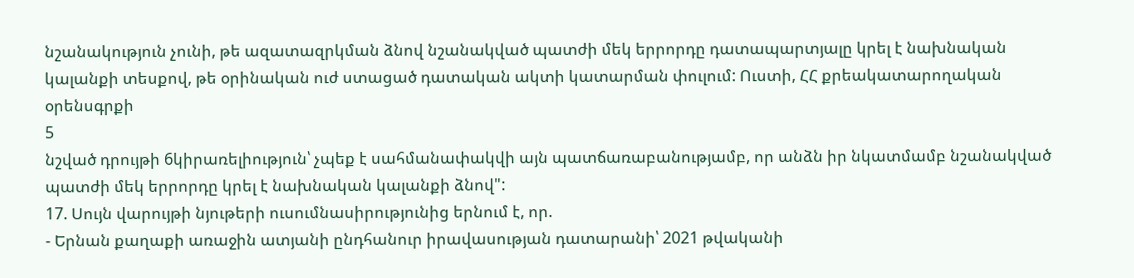նշանակություն չունի, թե ազատազրկման ձնով նշանակված պատժի մեկ երրորդը դատապարտյալը կրել է նախնական կալանքի տեսքով, թե օրինական ուժ ստացած դատական ակտի կատարման փուլում: Ուստի, ՀՀ քրեակատարողական օրենսգրքի
5
նշված դրույթի 6կիրառելիություն՝ չպեք է սահմանափակվի այն պատճառաբանությամբ, որ անձն իր նկատմամբ նշանակված պատժի մեկ երրորդը կրել է նախնական կալանքի ձնով":
17. Սույն վարույթի նյութերի ուսումնասիրությունից երնում է, որ.
- Երնան քաղաքի առաջին ատյանի ընդհանուր իրավասության դատարանի՝ 2021 թվականի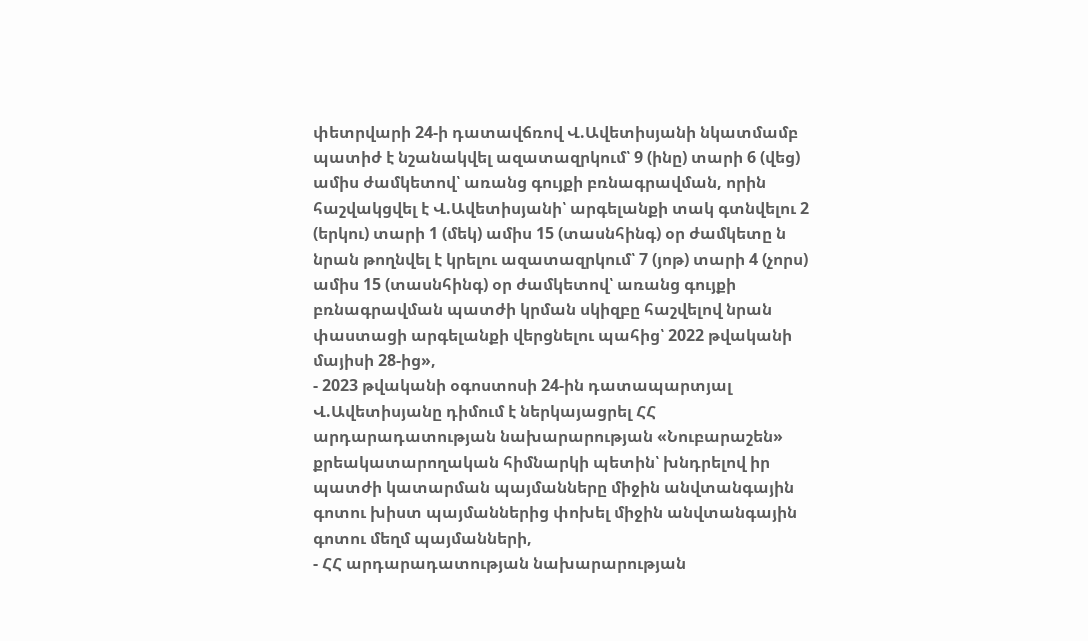փետրվարի 24-ի դատավճռով Վ.Ավետիսյանի նկատմամբ պատիժ է նշանակվել ազատազրկում՝ 9 (ինը) տարի 6 (վեց) ամիս ժամկետով՝ առանց գույքի բռնագրավման, որին հաշվակցվել է Վ.Ավետիսյանի՝ արգելանքի տակ գտնվելու 2 (երկու) տարի 1 (մեկ) ամիս 15 (տասնհինգ) օր ժամկետը ն նրան թողնվել է կրելու ազատազրկում՝ 7 (յոթ) տարի 4 (չորս) ամիս 15 (տասնհինգ) օր ժամկետով՝ առանց գույքի բռնագրավման պատժի կրման սկիզբը հաշվելով նրան փաստացի արգելանքի վերցնելու պահից՝ 2022 թվականի մայիսի 28-ից»,
- 2023 թվականի օգոստոսի 24-ին դատապարտյալ Վ.Ավետիսյանը դիմում է ներկայացրել ՀՀ արդարադատության նախարարության «Նուբարաշեն» քրեակատարողական հիմնարկի պետին՝ խնդրելով իր պատժի կատարման պայմանները միջին անվտանգային գոտու խիստ պայմաններից փոխել միջին անվտանգային գոտու մեղմ պայմանների,
- ՀՀ արդարադատության նախարարության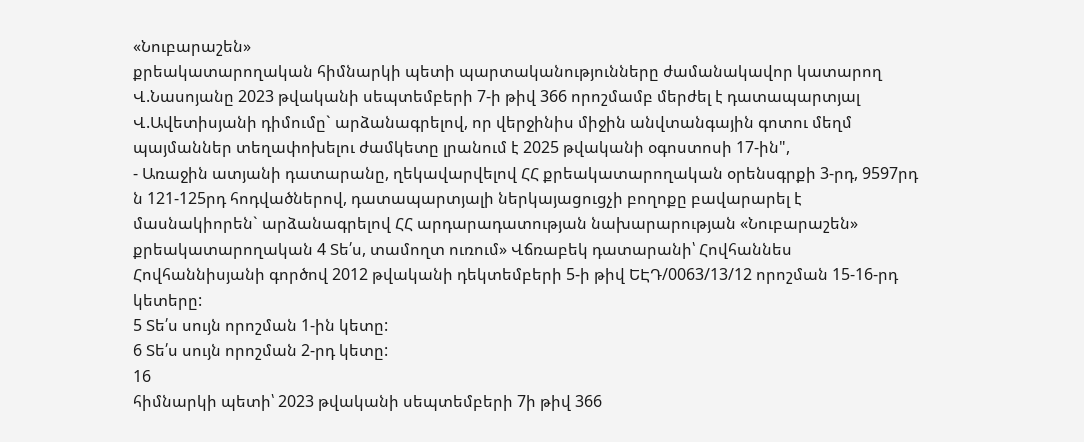«Նուբարաշեն»
քրեակատարողական հիմնարկի պետի պարտականությունները ժամանակավոր կատարող Վ.Նասոյանը 2023 թվականի սեպտեմբերի 7-ի թիվ 366 որոշմամբ մերժել է դատապարտյալ Վ.Ավետիսյանի դիմումը` արձանագրելով, որ վերջինիս միջին անվտանգային գոտու մեղմ պայմաններ տեղափոխելու ժամկետը լրանում է 2025 թվականի օգոստոսի 17-ին",
- Առաջին ատյանի դատարանը, ղեկավարվելով ՀՀ քրեակատարողական օրենսգրքի 3-րդ, 9597րդ ն 121-125րդ հոդվածներով, դատապարտյալի ներկայացուցչի բողոքը բավարարել է մասնակիորեն` արձանագրելով ՀՀ արդարադատության նախարարության «Նուբարաշեն» քրեակատարողական 4 Տե՛ս, տամողտ ուռում» Վճռաբեկ դատարանի՝ Հովհաննես Հովհաննիսյանի գործով 2012 թվականի դեկտեմբերի 5-ի թիվ ԵԷԴ/0063/13/12 որոշման 15-16-րդ կետերը:
5 Տե՛ս սույն որոշման 1-ին կետը:
6 Տե՛ս սույն որոշման 2-րդ կետը:
16
հիմնարկի պետի՝ 2023 թվականի սեպտեմբերի 7ի թիվ 366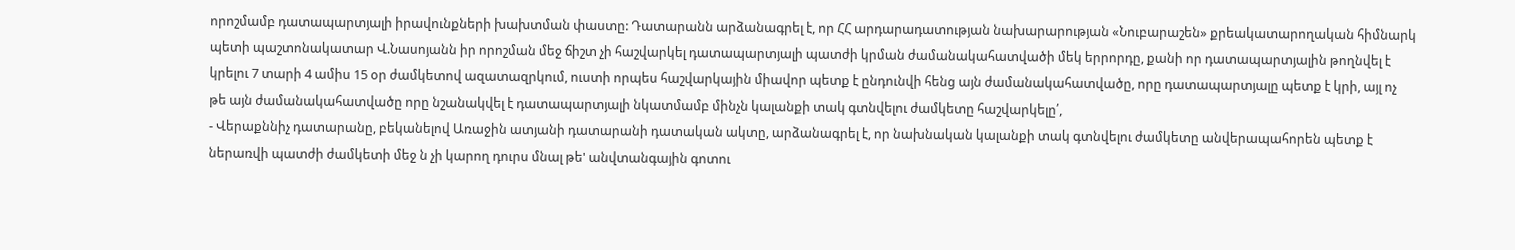որոշմամբ դատապարտյալի իրավունքների խախտման փաստը: Դատարանն արձանագրել է, որ ՀՀ արդարադատության նախարարության «Նուբարաշեն» քրեակատարողական հիմնարկ պետի պաշտոնակատար Վ.Նասոյանն իր որոշման մեջ ճիշտ չի հաշվարկել դատապարտյալի պատժի կրման ժամանակահատվածի մեկ երրորդը, քանի որ դատապարտյալին թողնվել է կրելու 7 տարի 4 ամիս 15 օր ժամկետով ազատազրկում, ուստի որպես հաշվարկային միավոր պետք է ընդունվի հենց այն ժամանակահատվածը, որը դատապարտյալը պետք է կրի, այլ ոչ թե այն ժամանակահատվածը որը նշանակվել է դատապարտյալի նկատմամբ մինչն կալանքի տակ գտնվելու ժամկետը հաշվարկելը՛,
- Վերաքննիչ դատարանը, բեկանելով Առաջին ատյանի դատարանի դատական ակտը, արձանագրել է, որ նախնական կալանքի տակ գտնվելու ժամկետը անվերապահորեն պետք է ներառվի պատժի ժամկետի մեջ ն չի կարող դուրս մնալ թե' անվտանգային գոտու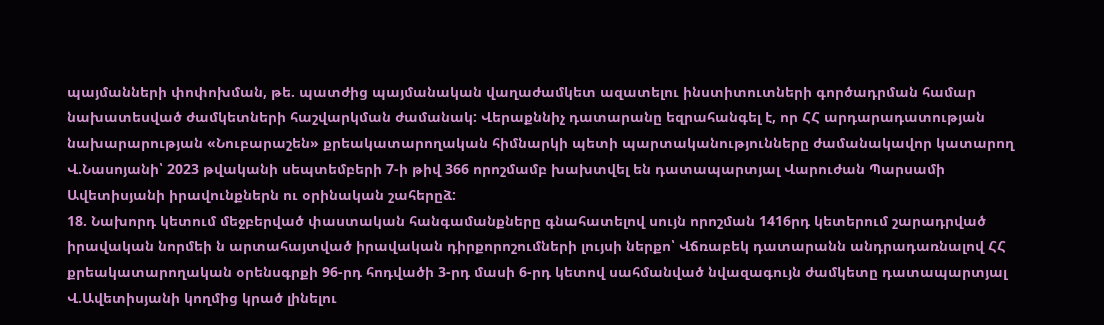պայմանների փոփոխման, թե. պատժից պայմանական վաղաժամկետ ազատելու ինստիտուտների գործադրման համար նախատեսված ժամկետների հաշվարկման ժամանակ: Վերաքննիչ դատարանը եզրահանգել է, որ ՀՀ արդարադատության նախարարության «Նուբարաշեն» քրեակատարողական հիմնարկի պետի պարտականությունները ժամանակավոր կատարող Վ.Նասոյանի՝ 2023 թվականի սեպտեմբերի 7-ի թիվ 366 որոշմամբ խախտվել են դատապարտյալ Վարուժան Պարսամի Ավետիսյանի իրավունքներն ու օրինական շահերըձ:
18. Նախորդ կետում մեջբերված փաստական հանգամանքները գնահատելով սույն որոշման 1416րդ կետերում շարադրված իրավական նորմեի ն արտահայտված իրավական դիրքորոշումների լույսի ներքո՝ Վճռաբեկ դատարանն անդրադառնալով ՀՀ քրեակատարողական օրենսգրքի 96-րդ հոդվածի 3-րդ մասի 6-րդ կետով սահմանված նվազագույն ժամկետը դատապարտյալ Վ.Ավետիսյանի կողմից կրած լինելու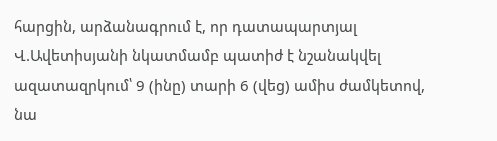հարցին, արձանագրում է, որ դատապարտյալ Վ.Ավետիսյանի նկատմամբ պատիժ է նշանակվել ազատազրկում՝ 9 (ինը) տարի 6 (վեց) ամիս ժամկետով, նա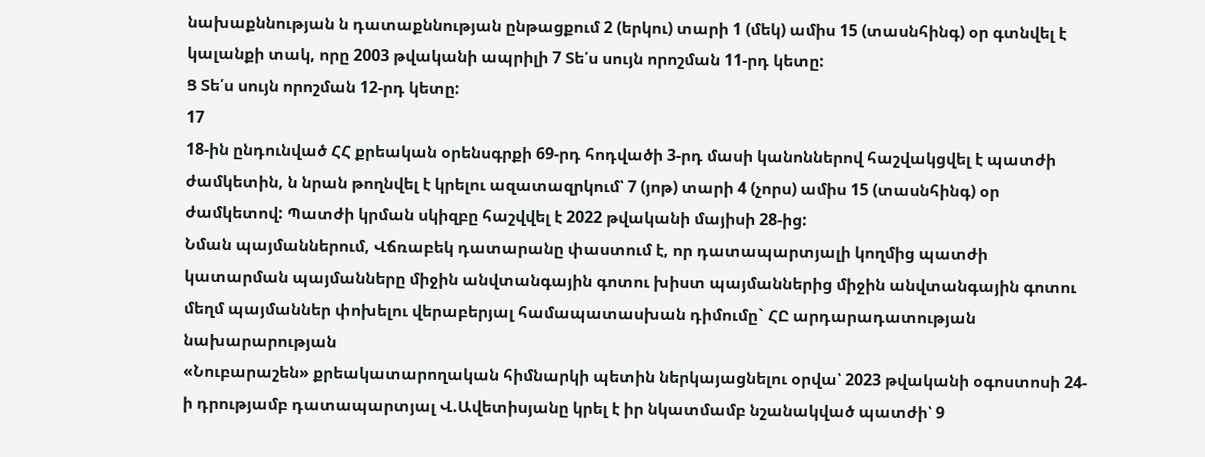նախաքննության ն դատաքննության ընթացքում 2 (երկու) տարի 1 (մեկ) ամիս 15 (տասնհինգ) օր գտնվել է կալանքի տակ, որը 2003 թվականի ապրիլի 7 Տե՛ս սույն որոշման 11-րդ կետը:
Ց Տե՛ս սույն որոշման 12-րդ կետը:
17
18-ին ընդունված ՀՀ քրեական օրենսգրքի 69-րդ հոդվածի 3-րդ մասի կանոններով հաշվակցվել է պատժի ժամկետին, ն նրան թողնվել է կրելու ազատազրկում՝ 7 (յոթ) տարի 4 (չորս) ամիս 15 (տասնհինգ) օր ժամկետով: Պատժի կրման սկիզբը հաշվվել է 2022 թվականի մայիսի 28-ից:
Նման պայմաններում, Վճռաբեկ դատարանը փաստում է, որ դատապարտյալի կողմից պատժի կատարման պայմանները միջին անվտանգային գոտու խիստ պայմաններից միջին անվտանգային գոտու մեղմ պայմաններ փոխելու վերաբերյալ համապատասխան դիմումը` ՀԸ արդարադատության նախարարության
«Նուբարաշեն» քրեակատարողական հիմնարկի պետին ներկայացնելու օրվա՝ 2023 թվականի օգոստոսի 24-ի դրությամբ դատապարտյալ Վ.Ավետիսյանը կրել է իր նկատմամբ նշանակված պատժի՝ 9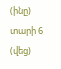(ինը) տարի 6 (վեց)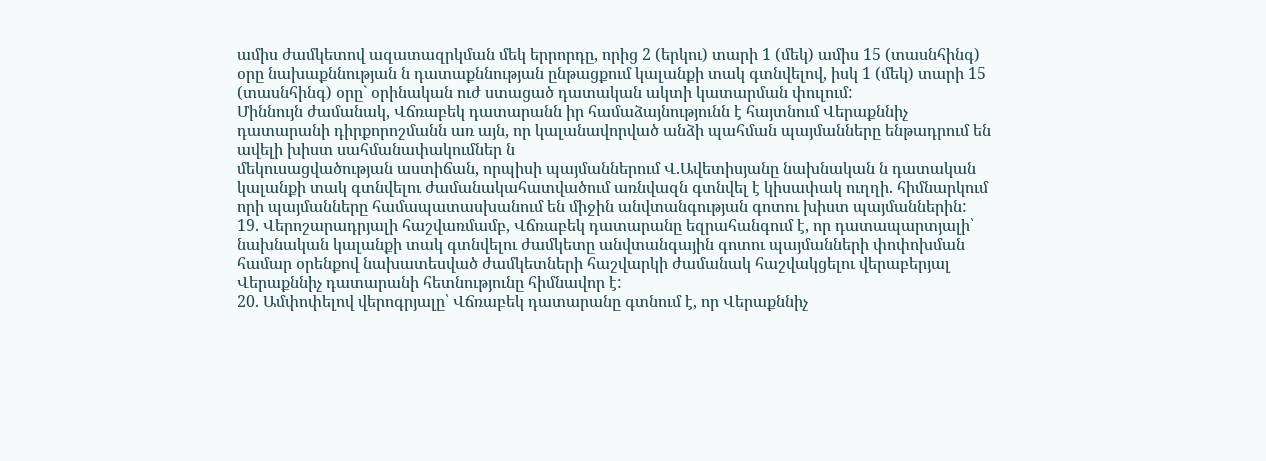ամիս ժամկետով ազատազրկման մեկ երրորդը, որից 2 (երկու) տարի 1 (մեկ) ամիս 15 (տասնհինգ) օրը նախաքննության ն դատաքննության ընթացքում կալանքի տակ գտնվելով, իսկ 1 (մեկ) տարի 15 (տասնհինգ) օրը` օրինական ուժ ստացած դատական ակտի կատարման փուլում:
Միննույն ժամանակ, Վճռաբեկ դատարանն իր համաձայնությունն է հայտնում Վերաքննիչ դատարանի դիրքորոշմանն առ այն, որ կալանավորված անձի պահման պայմանները ենթադրում են ավելի խիստ սահմանափակումներ ն
մեկուսացվածության աստիճան, որպիսի պայմաններում Վ.Ավետիսյանը նախնական ն դատական կալանքի տակ գտնվելու ժամանակահատվածում առնվազն գտնվել է կիսափակ ուղղի. հիմնարկում որի պայմանները համապատասխանում են միջին անվտանգության գոտու խիստ պայմաններին:
19. Վերոշարադրյալի հաշվառմամբ, Վճռաբեկ դատարանը եզրահանգում է, որ դատապարտյալի՝ նախնական կալանքի տակ գտնվելու ժամկետը անվտանգային գոտու պայմանների փոփոխման համար օրենքով նախատեսված ժամկետների հաշվարկի ժամանակ հաշվակցելու վերաբերյալ Վերաքննիչ դատարանի հետնությունը հիմնավոր է:
20. Ամփոփելով վերոգրյալը՝ Վճռաբեկ դատարանը գտնում է, որ Վերաքննիչ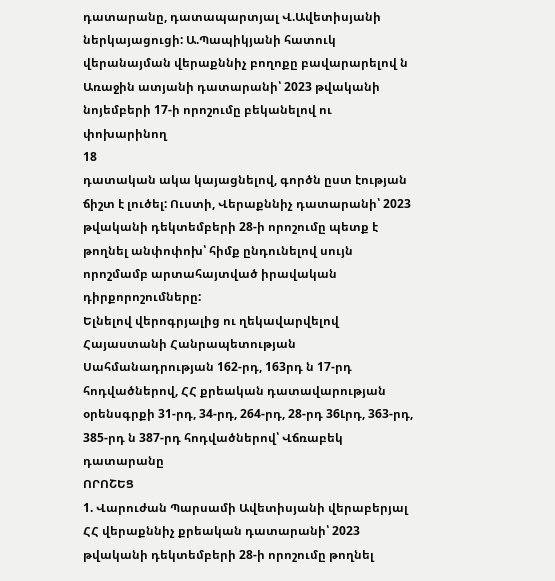դատարանը, դատապարտյալ Վ.Ավետիսյանի ներկայացուցի: Ա.Պապիկյանի հատուկ վերանայման վերաքննիչ բողոքը բավարարելով ն Առաջին ատյանի դատարանի՝ 2023 թվականի նոյեմբերի 17-ի որոշումը բեկանելով ու փոխարինող
18
դատական ակա կայացնելով, գործն ըստ էության ճիշտ է լուծել: Ուստի, Վերաքննիչ դատարանի՝ 2023 թվականի դեկտեմբերի 28-ի որոշումը պետք է թողնել անփոփոխ՝ հիմք ընդունելով սույն որոշմամբ արտահայտված իրավական դիրքորոշումները:
Ելնելով վերոգրյալից ու ղեկավարվելով Հայաստանի Հանրապետության Սահմանադրության 162-րդ, 163րդ ն 17-րդ հոդվածներով, ՀՀ քրեական դատավարության օրենսգրքի 31-րդ, 34-րդ, 264-րդ, 28-րդ 36Լրդ, 363-րդ, 385-րդ ն 387-րդ հոդվածներով՝ Վճռաբեկ դատարանը
ՈՐՈՇԵՑ
1. Վարուժան Պարսամի Ավետիսյանի վերաբերյալ ՀՀ վերաքննիչ քրեական դատարանի՝ 2023 թվականի դեկտեմբերի 28-ի որոշումը թողնել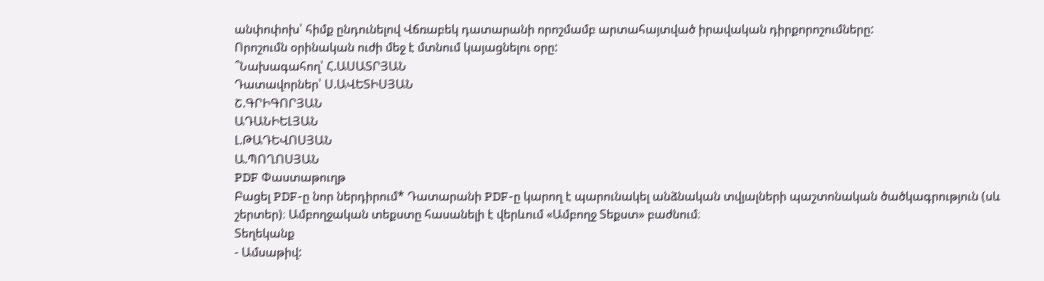անփոփոխ՝ հիմք ընդունելով Վճռաբեկ դատարանի որոշմամբ արտահայտված իրավական դիրքորոշումները:
Որոշումն օրինական ուժի մեջ է մտնում կայացնելու օրը:
՞Նախագահող՝ Հ.ԱՍԱՏՐՅԱՆ
Դատավորներ՝ Ս.ԱՎԵՏԻՍՅԱՆ
Շ.ԳՐԻԳՈՐՅԱՆ
ԱԴԱՆԻԵԼՅԱՆ
Լ.ԹԱԴԵՎՈՍՅԱՆ
Ա.ՊՈՂՈՍՅԱՆ
PDF Փաստաթուղթ
Բացել PDF-ը նոր ներդիրում* Դատարանի PDF-ը կարող է պարունակել անձնական տվյալների պաշտոնական ծածկագրություն (սև շերտեր)։ Ամբողջական տեքստը հասանելի է վերևում «Ամբողջ Տեքստ» բաժնում։
Տեղեկանք
- Ամսաթիվ: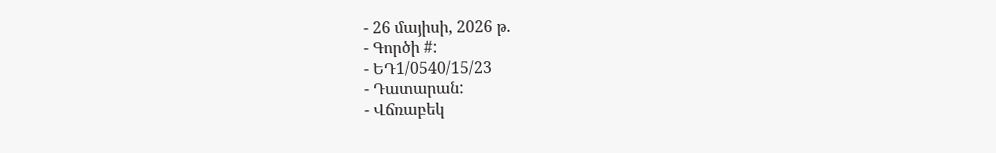- 26 մայիսի, 2026 թ.
- Գործի #:
- ԵԴ1/0540/15/23
- Դատարան:
- Վճռաբեկ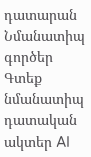դատարան
Նմանատիպ գործեր
Գտեք նմանատիպ դատական ակտեր AI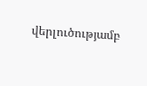վերլուծությամբ